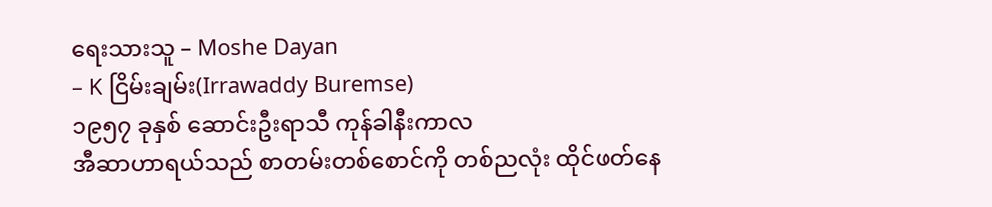ရေးသားသူ – Moshe Dayan
– K ငြိမ်းချမ်း(Irrawaddy Buremse)
၁၉၅၇ ခုနှစ် ဆောင်းဦးရာသီ ကုန်ခါနီးကာလ
အီဆာဟာရယ်သည် စာတမ်းတစ်စောင်ကို တစ်ညလုံး ထိုင်ဖတ်နေ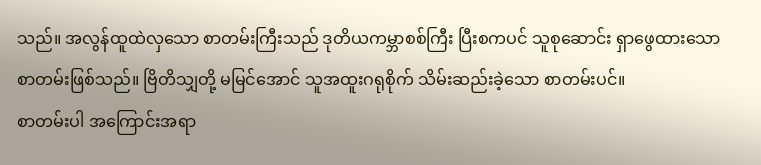သည်။ အလွန်ထူထဲလှသော စာတမ်းကြီးသည် ဒုတိယကမ္ဘာစစ်ကြီး ပြီးစကပင် သူစုဆောင်း ရှာဖွေထားသော စာတမ်းဖြစ်သည်။ ဗြိတိသျှတို့ မမြင်အောင် သူအထူးဂရုစိုက် သိမ်းဆည်းခဲ့သော စာတမ်းပင်။
စာတမ်းပါ အကြောင်းအရာ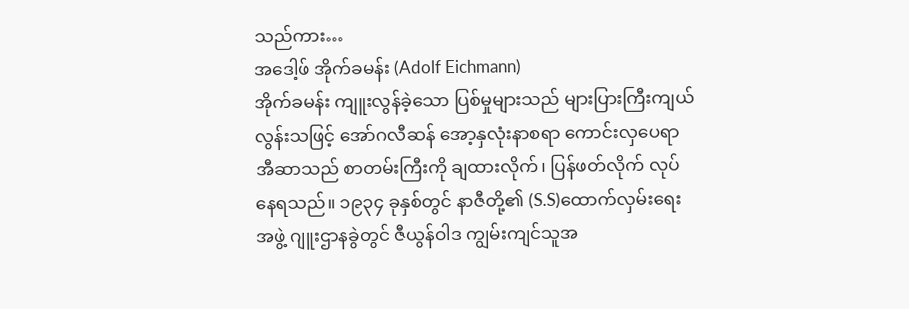သည်ကား…
အဒေါ့ဖ် အိုက်ခမန်း (Adolf Eichmann)
အိုက်ခမန်း ကျူးလွန်ခဲ့သော ပြစ်မှုများသည် များပြားကြီးကျယ်လွန်းသဖြင့် အော်ဂလီဆန် အော့နှလုံးနာစရာ ကောင်းလှပေရာ အီဆာသည် စာတမ်းကြီးကို ချထားလိုက်၊ ပြန်ဖတ်လိုက် လုပ်နေရသည်။ ၁၉၃၄ ခုနှစ်တွင် နာဇီတို့၏ (S.S)ထောက်လှမ်းရေးအဖွဲ့ ဂျူးဌာနခွဲတွင် ဇီယွန်ဝါဒ ကျွမ်းကျင်သူအ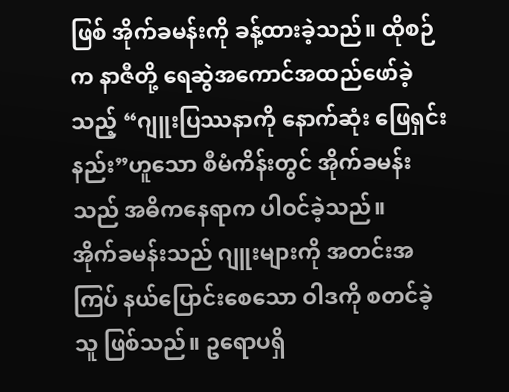ဖြစ် အိုက်ခမန်းကို ခန့်ထားခဲ့သည်။ ထိုစဉ်က နာဇီတို့ ရေဆွဲအကောင်အထည်ဖော်ခဲ့သည့် “ဂျူးပြဿနာကို နောက်ဆုံး ဖြေရှင်းနည်း”ဟူသော စီမံကိန်းတွင် အိုက်ခမန်းသည် အဓိကနေရာက ပါဝင်ခဲ့သည်။
အိုက်ခမန်းသည် ဂျူးများကို အတင်းအကြပ် နယ်ပြောင်းစေသော ဝါဒကို စတင်ခဲ့သူ ဖြစ်သည်။ ဥရောပရှိ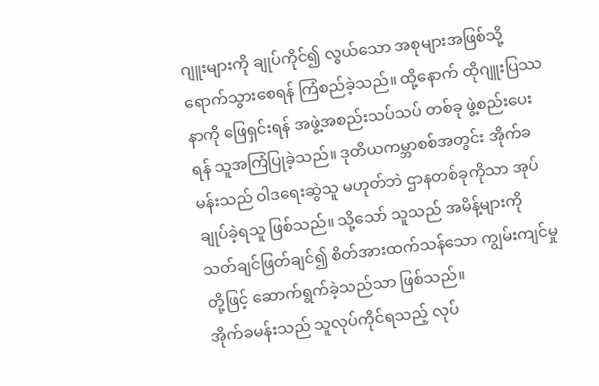ဂျူးများကို ချုပ်ကိုင်၍ လွယ်သော အစုများအဖြစ်သို့ ရောက်သွားစေရန် ကြံစည်ခဲ့သည်။ ထို့နောက် ထိုဂျူးပြဿနာကို ဖြေရှင်းရန် အဖွဲ့အစည်းသပ်သပ် တစ်ခု ဖွဲ့စည်းပေးရန် သူအကြံပြုခဲ့သည်။ ဒုတိယကမ္ဘာစစ်အတွင်း အိုက်ခမန်းသည် ဝါဒရေးဆွဲသူ မဟုတ်ဘဲ ဌာနတစ်ခုကိုသာ အုပ်ချုပ်ခဲ့ရသူ ဖြစ်သည်။ သို့သော် သူသည် အမိန့်များကို သတ်ချင်ဖြတ်ချင်၍ စိတ်အားထက်သန်သော ကျွမ်းကျင်မှုတို့ဖြင့် ဆောက်ရွက်ခဲ့သည်သာ ဖြစ်သည်။
အိုက်ခမန်းသည် သူလုပ်ကိုင်ရသည့် လုပ်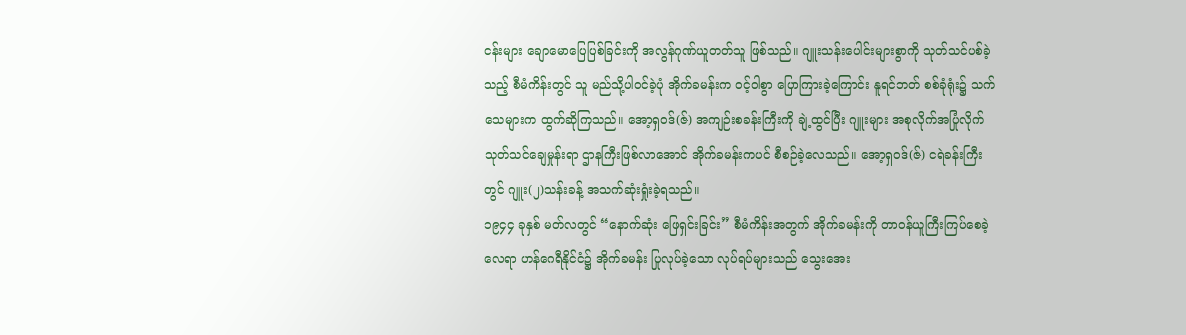ငန်းများ ချောမောပြေပြစ်ခြင်းကို အလွန်ဂုဏ်ယူတတ်သူ ဖြစ်သည်။ ဂျူးသန်းပေါင်းများစွာကို သုတ်သင်ပစ်ခဲ့သည့် စီမံကိန်းတွင် သူ မည်သို့ပါဝင်ခဲ့ပုံ အိုက်ခမန်းက ဝင့်ဝါစွာ ပြောကြားခဲ့ကြောင်း နူရင်ဘတ် စစ်ခုံရုံး၌ သက်သေများက ထွက်ဆိုကြသည်။ အော့ရှဝဒ်(ဇ်) အကျဉ်းစခန်းကြီးကို ချဲ့ထွင်ပြီး ဂျူးများ အစုလိုက်အပြုံလိုက် သုတ်သင်ချေမှုန်းရာ ဌာနကြီးဖြစ်လာအောင် အိုက်ခမန်းကပင် စီစဉ်ခဲ့လေသည်။ အော့ရှဝဒ်(ဇ်) ငရဲခန်းကြီးတွင် ဂျူး(၂)သန်းခန့် အသက်ဆုံးရှုံးခဲ့ရသည်။
၁၉၄၄ ခုနှစ် မတ်လတွင် “နောက်ဆုံး ဖြေရှင်းခြင်း” စီမံကိန်းအတွက် အိုက်ခမန်းကို တာဝန်ယူကြီးကြပ်စေခဲ့လေရာ ဟန်ဂေရီနိုင်ငံ၌ အိုက်ခမန်း ပြုလုပ်ခဲ့သော လုပ်ရပ်များသည် သွေးအေး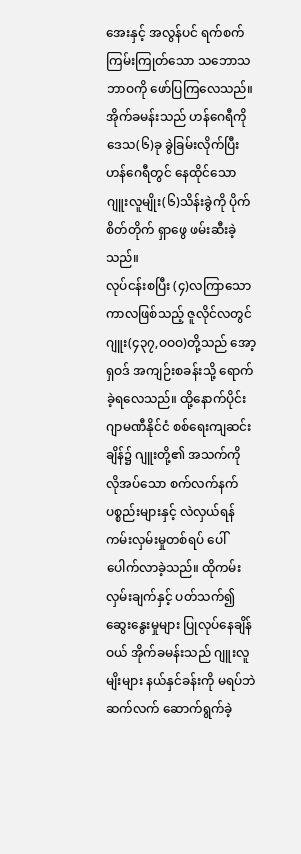အေးနှင့် အလွန်ပင် ရက်စက်ကြမ်းကြုတ်သော သဘောသဘာဝကို ဖော်ပြကြလေသည်။ အိုက်ခမန်းသည် ဟန်ဂေရီကို ဒေသ(၆)ခု ခွဲခြမ်းလိုက်ပြီး ဟန်ဂေရီတွင် နေထိုင်သော ဂျူးလူမျိုး(၆)သိန်းခွဲကို ပိုက်စိတ်တိုက် ရှာဖွေ ဖမ်းဆီးခဲ့သည်။
လုပ်ငန်းစပြီး (၄)လကြာသော ကာလဖြစ်သည့် ဇူလိုင်လတွင် ဂျူး(၄၃၇,ဝဝဝ)တို့သည် အော့ရှဝဒ် အကျဉ်းစခန်းသို့ ရောက်ခဲ့ရလေသည်။ ထို့နောက်ပိုင်း ဂျာမဏီနိုင်ငံ စစ်ရေးကျဆင်းချိန်၌ ဂျူးတို့၏ အသက်ကို လိုအပ်သော စက်လက်နက်ပစ္စည်းများနှင့် လဲလှယ်ရန် ကမ်းလှမ်းမှုတစ်ရပ် ပေါ်ပေါက်လာခဲ့သည်။ ထိုကမ်းလှမ်းချက်နှင့် ပတ်သက်၍ ဆွေးနွေးမှုများ ပြုလုပ်နေချိန်ဝယ် အိုက်ခမန်းသည် ဂျူးလူမျိးများ နယ်နှင်ခန်းကို မရပ်ဘဲ ဆက်လက် ဆောက်ရွက်ခဲ့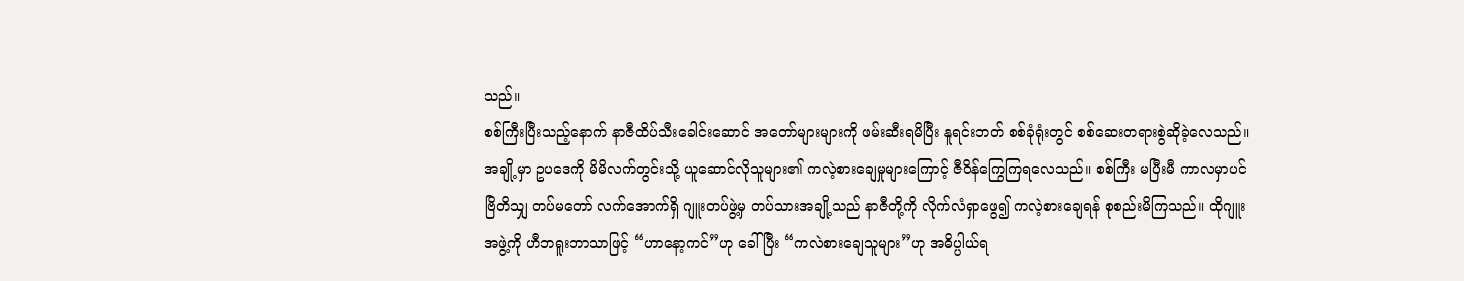သည်။
စစ်ကြီးပြီးသည့်နောက် နာဇီထိပ်သီးခေါင်းဆောင် အတော်များများကို ဖမ်းဆီးရမိပြီး နူရင်းဘတ် စစ်ခုံရုံးတွင် စစ်ဆေးတရားစွဲဆိုခဲ့လေသည်။ အချို့မှာ ဥပဒေကို မိမိလက်တွင်းသို့ ယူဆောင်လိုသူများ၏ ကလဲ့စားချေမှုများကြောင့် ဇီဝိန်ကြွေကြရလေသည်။ စစ်ကြီး မပြီးမီ ကာလမှာပင် ဗြိတိသျှ တပ်မတော် လက်အောက်ရှိ ဂျူးတပ်ဖွဲ့မှ တပ်သားအချို့သည် နာဇီတို့ကို လိုက်လံရှာဖွေ၍ ကလဲ့စားချေရန် စုစည်းမိကြသည်။ ထိုဂျူးအဖွဲ့ကို ဟီဘရူးဘာသာဖြင့် “ဟာနော့ကင်”ဟု ခေါ်ပြီး “ကလဲစားချေသူများ”ဟု အဓိပ္ပါယ်ရ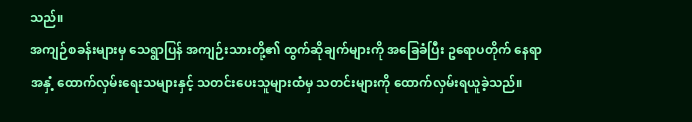သည်။
အကျဉ်စခန်းများမှ သေရွာပြန် အကျဉ်းသားတို့၏ ထွက်ဆိုချက်များကို အခြေခံပြီး ဥရောပတိုက် နေရာအနှံ့ ထောက်လှမ်းရေးသများနှင့် သတင်းပေးသူများထံမှ သတင်းများကို ထောက်လှမ်းရယူခဲ့သည်။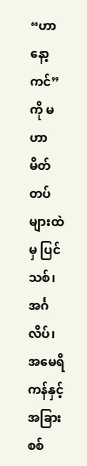“ဟာနော့ကင်”ကို မဟာမိတ်တပ်များထဲမှ ပြင်သစ်၊ အင်္ဂလိပ်၊ အမေရိကန်နှင့် အခြားစစ်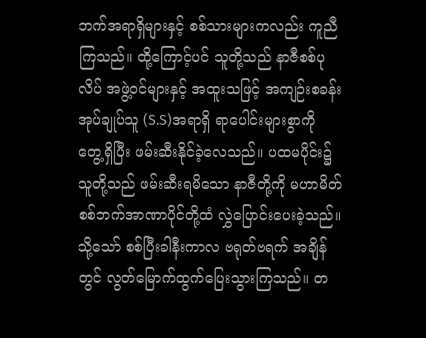ဘက်အရာရှိများနှင့် စစ်သားများကလည်း ကူညီကြသည်။ ထို့ကြောင့်ပင် သူတို့သည် နာဇီစစ်ပုလိပ် အဖွဲ့ဝင်များနှင့် အထူးသဖြင့် အကျဉ်းစခန်းအုပ်ချုပ်သူ (S.S)အရာရှိ ရာပေါင်းများစွာကို တွေ့ရှိပြီး ဖမ်းဆီးနိုင်ခဲ့လေသည်။ ပထမပိုင်း၌ သူတို့သည် ဖမ်းဆီးရမိသော နာဇီတို့ကို မဟာမိတ် စစ်ဘက်အာဏာပိုင်တို့ထံ လွှဲပြောင်းပေးခဲ့သည်။ သို့သော် စစ်ပြီးခါနီးကာလ ဗရုတ်ဗရက် အချိန်တွင် လွတ်မြောက်ထွက်ပြေးသွားကြသည်။ တ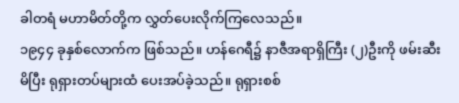ခါတရံ မဟာမိတ်တို့က လွှတ်ပေးလိုက်ကြလေသည်။
၁၉၄၄ ခုနှစ်လောက်က ဖြစ်သည်။ ဟန်ဂေရီ၌ နာဇီအရာရှိကြီး (၂)ဦးကို ဖမ်းဆီးမိပြီး ရုရှားတပ်များထံ ပေးအပ်ခဲ့သည်။ ရုရှားစစ်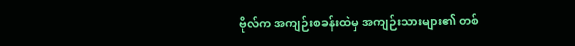ဗိုလ်က အကျဉ်းစခန်းထဲမှ အကျဉ်းသားများ၏ တစ်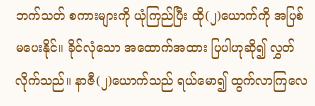ဘက်သတ် စကားများကို ယုံကြည်ပြီး ထို(၂)ယောက်ကို အပြစ်မပေးနိုင်။ ခိုင်လုံသော အထောက်အထား ပြပါဟုဆို၍ လွှတ်လိုက်သည်။ နာဇီ(၂)ယောက်သည် ရယ်မော၍ ထွက်လာကြလေ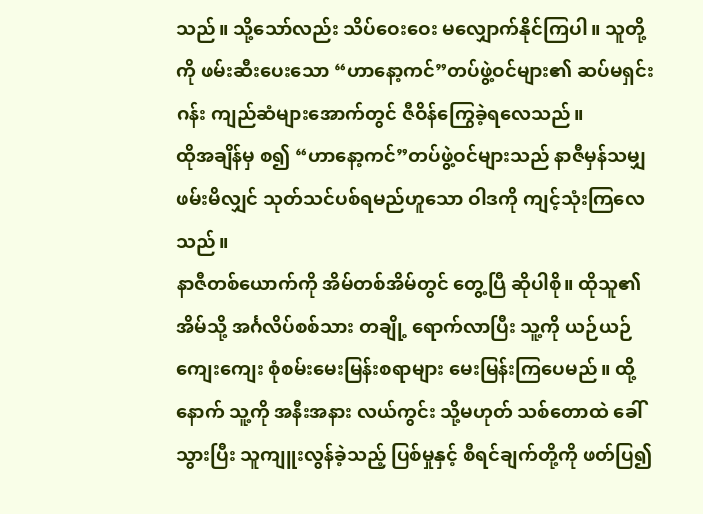သည်။ သို့သော်လည်း သိပ်ဝေးဝေး မလျှောက်နိုင်ကြပါ။ သူတို့ကို ဖမ်းဆီးပေးသော “ဟာနော့ကင်”တပ်ဖွဲ့ဝင်များ၏ ဆပ်မရှင်းဂန်း ကျည်ဆံများအောက်တွင် ဇီဝိန်ကြွေခဲ့ရလေသည်။
ထိုအချိန်မှ စ၍ “ဟာနော့ကင်”တပ်ဖွဲ့ဝင်များသည် နာဇီမှန်သမျှ ဖမ်းမိလျှင် သုတ်သင်ပစ်ရမည်ဟူသော ဝါဒကို ကျင့်သုံးကြလေသည်။
နာဇီတစ်ယောက်ကို အိမ်တစ်အိမ်တွင် တွေ့ပြီ ဆိုပါစို။ ထိုသူ၏ အိမ်သို့ အင်္ဂလိပ်စစ်သား တချို့ ရောက်လာပြီး သူ့ကို ယဉ်ယဉ်ကျေးကျေး စုံစမ်းမေးမြန်းစရာများ မေးမြန်းကြပေမည်။ ထို့နောက် သူ့ကို အနီးအနား လယ်ကွင်း သို့မဟုတ် သစ်တောထဲ ခေါ်သွားပြီး သူကျူးလွန်ခဲ့သည့် ပြစ်မှုနှင့် စီရင်ချက်တို့ကို ဖတ်ပြ၍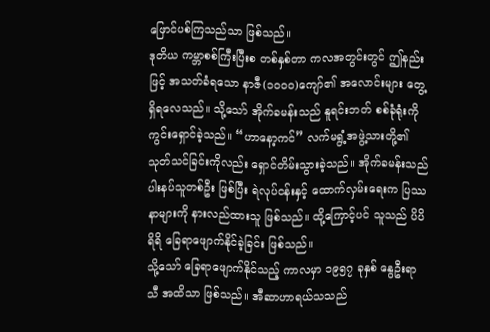ဖြောင်ပစ်ကြသည်သာ ဖြစ်သည်။
ဒုတိယ ကမ္ဘာစစ်ကြီးပြီးစ တစ်နှစ်တာ ကလအတွင်းတွင် ဤနည်းဖြင့် အသတ်ခံရသော နာဇီ(၁ဝဝဝ)ကျော်၏ အလောင်းများ တွေ့ရှိရလေသည်။ သို့သော် အိုက်ခမန်းသည် နူရင်းဘတ် စစ်ခုံရုံးကို ကွင်းရှောင်ခဲ့သည်။ “ဟာနော့ကင်” လက်မရွံ့အဖွဲ့သားတို့၏ သုတ်သင်ခြင်းကိုလည်း ရှောင်တိမ်းသွားခဲ့သည်။ အိုက်ခမန်းသည် ပါးနပ်သူတစ်ဦး ဖြစ်ပြီး ရဲလုပ်ငန်းနှင့် ထောက်လှမ်းရေးက ပြဿနာများကို နားလည်ထားသူ ဖြစ်သည်။ ထို့ကြောင့်ပင် သူသည် ပိပိရိရိ ခြေရာဖျောက်နိုင်ခဲ့ခြင်း ဖြစ်သည်။
သို့သော် ခြေရာဖျောက်နိုင်သည့် ကာလမှာ ၁၉၅၇ ခုနှစ် နွေဦးရာသီ အထိသာ ဖြစ်သည်။ အီဆာဟာရယ်သသည်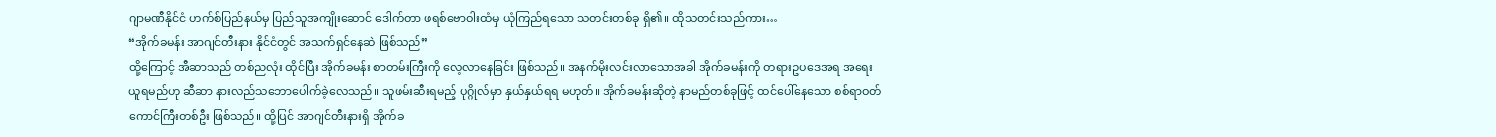ဂျာမဏီနိုင်ငံ ဟက်စ်ပြည်နယ်မှ ပြည်သူအကျိုးဆောင် ဒေါက်တာ ဖရစ်ဗောဝါးထံမှ ယုံကြည်ရသော သတင်းတစ်ခု ရှိ၏။ ထိုသတင်းသည်ကား…
“အိုက်ခမန်း အာဂျင်တီးနား နိုင်ငံတွင် အသက်ရှင်နေဆဲ ဖြစ်သည်”
ထို့ကြောင့် အီဆာသည် တစ်ညလုံး ထိုင်ပြီး အိုက်ခမန်း စာတမ်းကြီးကို လေ့လာနေခြင်း ဖြစ်သည်။ အနက်မိုးလင်းလာသောအခါ အိုက်ခမန်းကို တရားဥပဒေအရ အရေးယူရမည်ဟု ဆီဆာ နားလည်သဘောပေါက်ခဲ့လေသည်။ သူဖမ်းဆီးရမည့် ပုဂ္ဂိုလ်မှာ နှယ်နှယ်ရရ မဟုတ်။ အိုက်ခမန်းဆိုတဲ့ နာမည်တစ်ခုဖြင့် ထင်ပေါ်နေသော စစ်ရာဝတ်ကောင်ကြီးတစ်ဦး ဖြစ်သည်။ ထို့ပြင် အာဂျင်တီးနားရှိ အိုက်ခ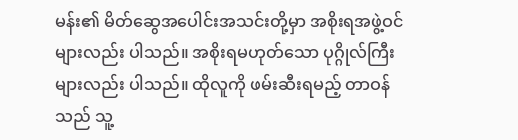မန်း၏ မိတ်ဆွေအပေါင်းအသင်းတို့မှာ အစိုးရအဖွဲ့ဝင်များလည်း ပါသည်။ အစိုးရမဟုတ်သော ပုဂ္ဂိုလ်ကြီးများလည်း ပါသည်။ ထိုလူကို ဖမ်းဆီးရမည့် တာဝန်သည် သူ့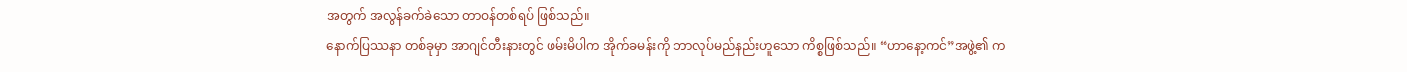အတွက် အလွန်ခက်ခဲသော တာဝန်တစ်ရပ် ဖြစ်သည်။
နောက်ပြဿနာ တစ်ခုမှာ အာဂျင်တီးနားတွင် ဖမ်းမိပါက အိုက်ခမန်းကို ဘာလုပ်မည်နည်းဟူသော ကိစ္စဖြစ်သည်။ “ဟာနော့ကင်”အဖွဲ့၏ က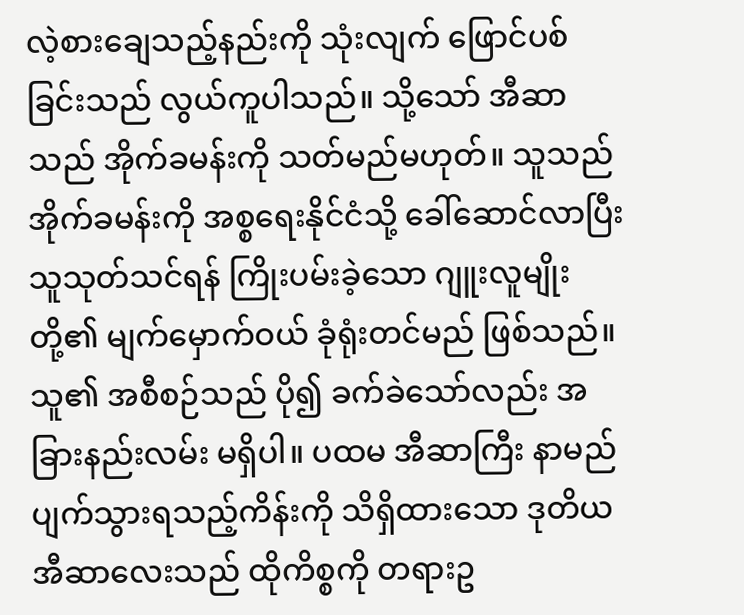လဲ့စားချေသည့်နည်းကို သုံးလျက် ဖြောင်ပစ်ခြင်းသည် လွယ်ကူပါသည်။ သို့သော် အီဆာသည် အိုက်ခမန်းကို သတ်မည်မဟုတ်။ သူသည် အိုက်ခမန်းကို အစ္စရေးနိုင်ငံသို့ ခေါ်ဆောင်လာပြီး သူသုတ်သင်ရန် ကြိုးပမ်းခဲ့သော ဂျူးလူမျိုးတို့၏ မျက်မှောက်ဝယ် ခုံရုံးတင်မည် ဖြစ်သည်။
သူ၏ အစီစဉ်သည် ပို၍ ခက်ခဲသော်လည်း အခြားနည်းလမ်း မရှိပါ။ ပထမ အီဆာကြီး နာမည်ပျက်သွားရသည့်ကိန်းကို သိရှိထားသော ဒုတိယ အီဆာလေးသည် ထိုကိစ္စကို တရားဥ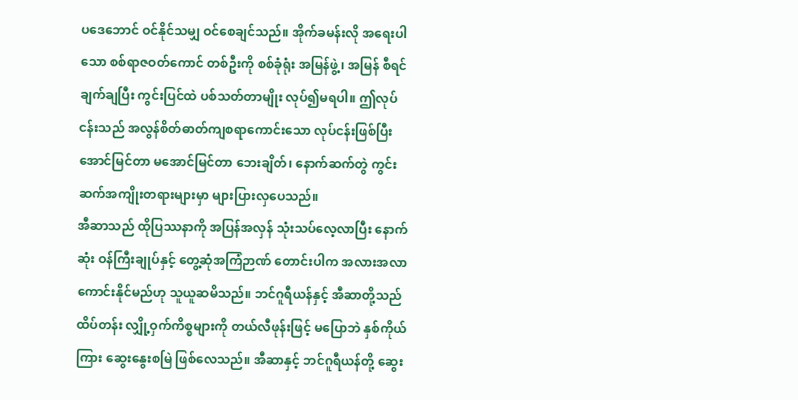ပဒေဘောင် ဝင်နိုင်သမျှ ဝင်စေချင်သည်။ အိုက်ခမန်းလို အရေးပါသော စစ်ရာဇဝတ်ကောင် တစ်ဦးကို စစ်ခုံရုံး အမြန်ဖွဲ့၊ အမြန် စီရင်ချက်ချပြီး ကွင်းပြင်ထဲ ပစ်သတ်တာမျိုး လုပ်၍မရပါ။ ဤလုပ်ငန်းသည် အလွန်စိတ်ဓာတ်ကျစရာကောင်းသော လုပ်ငန်းဖြစ်ပြီး အောင်မြင်တာ မအောင်မြင်တာ ဘေးချိတ်၊ နောက်ဆက်တွဲ ကွင်းဆက်အကျိုးတရားများမှာ များပြားလှပေသည်။
အီဆာသည် ထိုပြဿနာကို အပြန်အလှန် သုံးသပ်လေ့လာပြီး နောက်ဆုံး ဝန်ကြီးချုပ်နှင့် တွေ့ဆုံအကြံဉာဏ် တောင်းပါက အလားအလာကောင်းနိုင်မည်ဟု သူယူဆမိသည်။ ဘင်ဂူရီယန်နှင့် အီဆာတို့သည် ထိပ်တန်း လျှို့ဝှက်ကိစ္စများကို တယ်လီဖုန်းဖြင့် မပြောဘဲ နှစ်ကိုယ်ကြား ဆွေးနွေးစမြဲ ဖြစ်လေသည်။ အီဆာနှင့် ဘင်ဂူရီယန်တို့ ဆွေး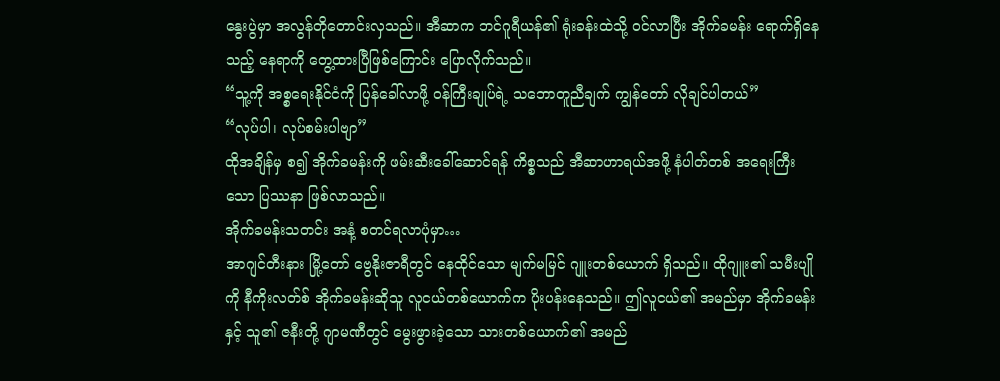နွေးပွဲမှာ အလွန်တိုတောင်းလှသည်။ အီဆာက ဘင်ဂူရီယန်၏ ရုံးခန်းထဲသို့ ဝင်လာပြီး အိုက်ခမန်း ရောက်ရှိနေသည့် နေရာကို တွေ့ထားပြီဖြစ်ကြောင်း ပြောလိုက်သည်။
“သူ့ကို အစ္စရေးနိုင်ငံကို ပြန်ခေါ်လာဖို့ ဝန်ကြီးချုပ်ရဲ့ သဘောတူညီချက် ကျွန်တော် လိုချင်ပါတယ်”
“လုပ်ပါ၊ လုပ်စမ်းပါဗျာ”
ထိုအချိန်မှ စ၍ အိုက်ခမန်းကို ဖမ်းဆီးခေါ်ဆောင်ရန် ကိစ္စသည် အီဆာဟာရယ်အဖို့ နံပါတ်တစ် အရေးကြီးသော ပြဿနာ ဖြစ်လာသည်။
အိုက်ခမန်းသတင်း အနံ့ စတင်ရလာပုံမှာ…
အာဂျင်တီးနား မြို့တော် ဗွေနိုးဇာရီတွင် နေထိုင်သော မျက်မမြင် ဂျူးတစ်ယောက် ရှိသည်။ ထိုဂျူး၏ သမီးပျိုကို နီကိုးလတ်စ် အိုက်ခမန်းဆိုသူ လူငယ်တစ်ယောက်က ပိုးပန်းနေသည်။ ဤလူငယ်၏ အမည်မှာ အိုက်ခမန်းနှင့် သူ၏ ဇနီးတို့ ဂျာမဏီတွင် မွေးဖွားခဲ့သော သားတစ်ယောက်၏ အမည်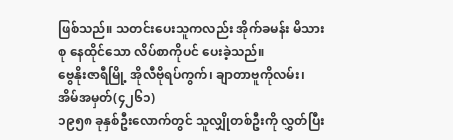ဖြစ်သည်။ သတင်းပေးသူကလည်း အိုက်ခမန်း မိသားစု နေထိုင်သော လိပ်စာကိုပင် ပေးခဲ့သည်။
ဗွေနိုးဇာရီမြို့ အိုလီဗိုရပ်ကွက်၊ ချာတာဗူကိုလမ်း၊ အိမ်အမှတ်(၄၂၆၁)
၁၉၅၈ ခုနှစ်ဦးလောက်တွင် သူလျှိုတစ်ဦးကို လွှတ်ပြီး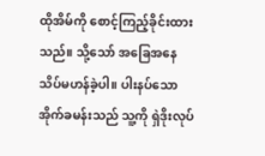ထိုအိမ်ကို စောင့်ကြည့်ခိုင်းထားသည်။ သို့သော် အခြေအနေ သိပ်မဟန်ခဲ့ပါ။ ပါးနပ်သော အိုက်ခမန်းသည် သူ့ကို ရှဲဒိုးလုပ်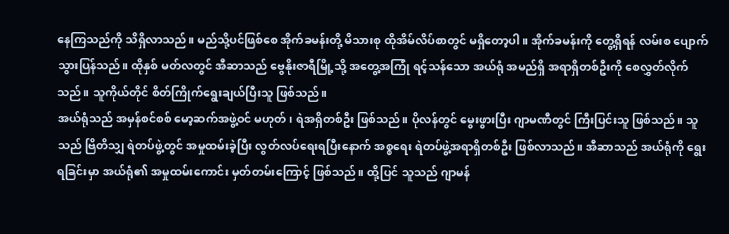နေကြသည်ကို သိရှိလာသည်။ မည်သို့ပင်ဖြစ်စေ အိုက်ခမန်းတို့ မိသားစု ထိုအိမ်လိပ်စာတွင် မရှိတော့ပါ။ အိုက်ခမန်းကို တွေ့ရှိရန် လမ်းစ ပျောက်သွားပြန်သည်။ ထိုနှစ် မတ်လတွင် အီဆာသည် ဗွေနိုးဇာရီမြို့သို့ အတွေ့အကြုံ ရင့်သန်သော အယ်ရုံ အမည်ရှိ အရာရှိတစ်ဦးကို စေလွှတ်လိုက်သည်။ သူကိုယ်တိုင် စိတ်ကြိုက်ရွေးချယ်ပြီးသူ ဖြစ်သည်။
အယ်ရုံသည် အမှန်စင်စစ် မော့ဆက်အဖွဲ့ဝင် မဟုတ်၊ ရဲအရှိတစ်ဦး ဖြစ်သည်။ ပိုလန်တွင် မွေးဖွားပြီး ဂျာမဏီတွင် ကြီးပြင်းသူ ဖြစ်သည်။ သူသည် ဗြိတိသျှ ရဲတပ်ဖွဲ့တွင် အမှုထမ်းခဲ့ပြီး လွတ်လပ်ရေးရပြီးနောက် အစ္စရေး ရဲတပ်ဖွဲ့အရာရှိတစ်ဦး ဖြစ်လာသည်။ အီဆာသည် အယ်ရုံကို ရွေးရခြင်းမှာ အယ်ရုံ၏ အမှုထမ်းကောင်း မှတ်တမ်းကြောင့် ဖြစ်သည်။ ထို့ပြင် သူသည် ဂျာမန်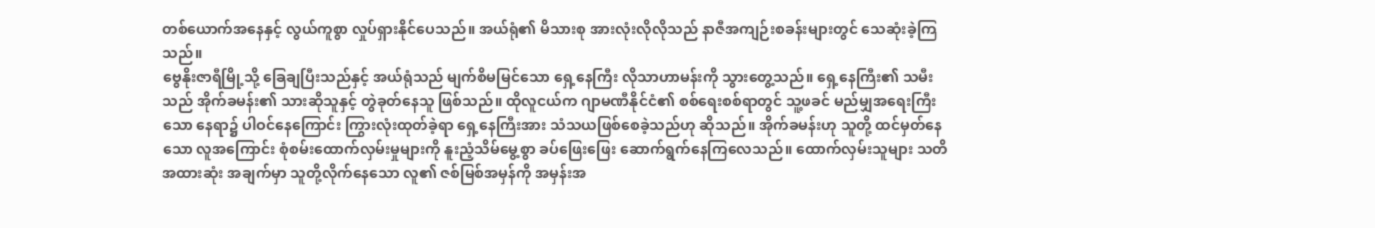တစ်ယောက်အနေနှင့် လွယ်ကူစွာ လှုပ်ရှားနိုင်ပေသည်။ အယ်ရုံ၏ မိသားစု အားလုံးလိုလိုသည် နာဇီအကျဉ်းစခန်းများတွင် သေဆုံးခဲ့ကြသည်။
ဗွေနိုးဇာရီမြို့သို့ ခြေချပြီးသည်နှင့် အယ်ရုံသည် မျက်စိမမြင်သော ရှေ့နေကြီး လိုသာဟာမန်းကို သွားတွေ့သည်။ ရှေ့နေကြီး၏ သမီးသည် အိုက်ခမန်း၏ သားဆိုသူနှင့် တွဲခုတ်နေသူ ဖြစ်သည်။ ထိုလူငယ်က ဂျာမဏီနိုင်ငံ၏ စစ်ရေးစစ်ရာတွင် သူ့ဖခင် မည်မျှအရေးကြီးသော နေရာ၌ ပါဝင်နေကြောင်း ကြွားလုံးထုတ်ခဲ့ရာ ရှေ့နေကြီးအား သံသယဖြစ်စေခဲ့သည်ဟု ဆိုသည်။ အိုက်ခမန်းဟု သူတို့ ထင်မှတ်နေသော လူအကြောင်း စုံစမ်းထောက်လှမ်းမှုများကို နူးညံ့သိမ်မွေ့စွာ ခပ်ဖြေးဖြေး ဆောက်ရွက်နေကြလေသည်။ ထောက်လှမ်းသူများ သတိအထားဆုံး အချက်မှာ သူတို့လိုက်နေသော လူ၏ ဇစ်မြစ်အမှန်ကို အမှန်းအ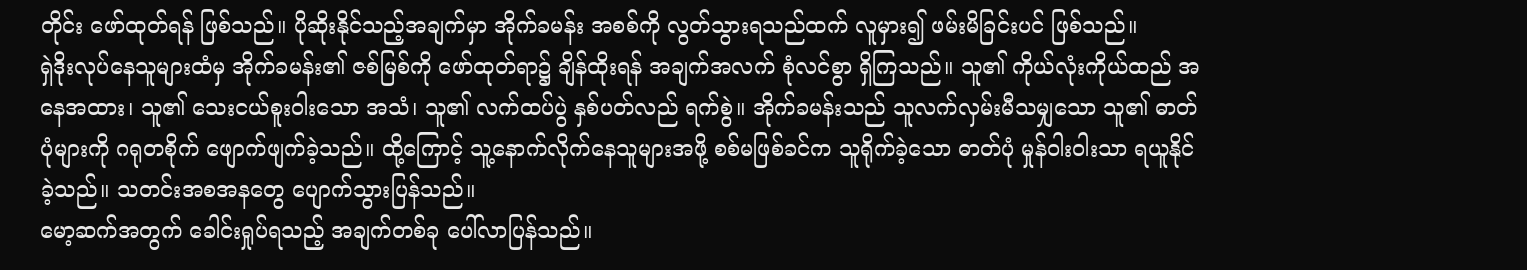တိုင်း ဖော်ထုတ်ရန် ဖြစ်သည်။ ပိုဆိုးနိုင်သည့်အချက်မှာ အိုက်ခမန်း အစစ်ကို လွတ်သွားရသည်ထက် လူမှား၍ ဖမ်းမိခြင်းပင် ဖြစ်သည်။
ရှဲဒိုးလုပ်နေသူများထံမှ အိုက်ခမန်း၏ ဇစ်မြစ်ကို ဖော်ထုတ်ရာ၌ ချိန်ထိုးရန် အချက်အလက် စုံလင်စွာ ရှိကြသည်။ သူ၏ ကိုယ်လုံးကိုယ်ထည် အနေအထား၊ သူ၏ သေးငယ်စူးဝါးသော အသံ၊ သူ၏ လက်ထပ်ပွဲ နှစ်ပတ်လည် ရက်စွဲ။ အိုက်ခမန်းသည် သူလက်လှမ်းမီသမျှသော သူ၏ ဓာတ်ပုံများကို ဂရုတစိုက် ဖျောက်ဖျက်ခဲ့သည်။ ထို့ကြောင့် သူ့နောက်လိုက်နေသူများအဖို့ စစ်မဖြစ်ခင်က သူရိုက်ခဲ့သော ဓာတ်ပုံ မှုန်ဝါးဝါးသာ ရယူနိုင်ခဲ့သည်။ သတင်းအစအနတွေ ပျောက်သွားပြန်သည်။
မော့ဆက်အတွက် ခေါင်းရှုပ်ရသည့် အချက်တစ်ခု ပေါ်လာပြန်သည်။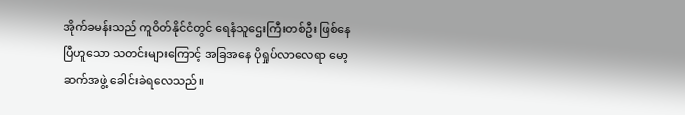အိုက်ခမန်းသည် ကူဝိတ်နိုင်ငံတွင် ရေနံသူဌေးကြီးတစ်ဦး ဖြစ်နေပြီဟူသော သတင်းများကြောင့် အခြအနေ ပိုရှုပ်လာလေရာ မော့ဆက်အဖွဲ့ ခေါင်းခဲရလေသည်။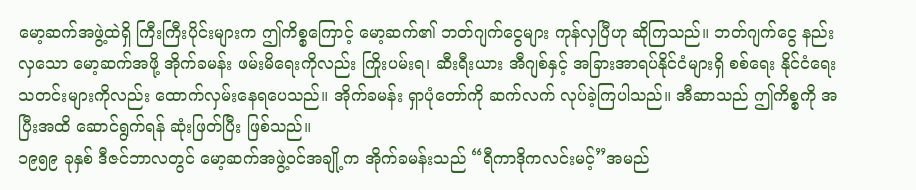မော့ဆက်အဖွဲ့ထဲရှိ ကြီးကြီးပိုင်းများက ဤကိစ္စကြောင့် မော့ဆက်၏ ဘတ်ဂျက်ငွေများ ကုန်လှပြီဟု ဆိုကြသည်။ ဘတ်ဂျက်ငွေ နည်းလှသော မော့ဆက်အဖို့ အိုက်ခမန်း ဖမ်းမိရေးကိုလည်း ကြိုးပမ်းရ၊ ဆီးရီးယား အီဂျစ်နှင့် အခြားအာရပ်နိုင်ငံများရှိ စစ်ရေး နိုင်ငံရေး သတင်းများကိုလည်း ထောက်လှမ်းနေရပေသည်။ အိုက်ခမန်း ရှာပုံတော်ကို ဆက်လက် လုပ်ခဲ့ကြပါသည်။ အီဆာသည် ဤကိစ္စကို အပြီးအထိ ဆောင်ရွက်ရန် ဆုံးဖြတ်ပြီး ဖြစ်သည်။
၁၉၅၉ ခုနှစ် ဒီဇင်ဘာလတွင် မော့ဆက်အဖွဲ့ဝင်အချို့က အိုက်ခမန်းသည် “ရီကာဒိုကလင်းမင့်”အမည်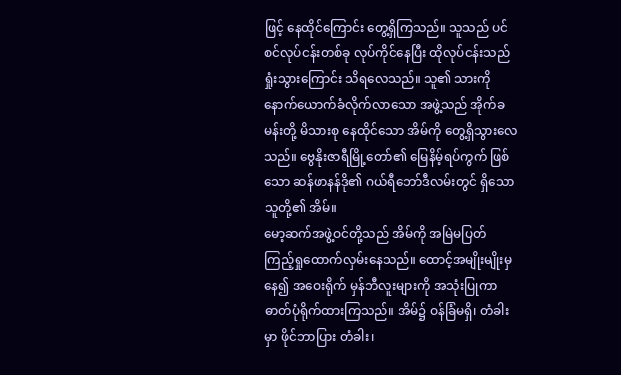ဖြင့် နေထိုင်ကြောင်း တွေ့ရှိကြသည်။ သူသည် ပင်စင်လုပ်ငန်းတစ်ခု လုပ်ကိုင်နေပြီး ထိုလုပ်ငန်းသည် ရှုံးသွားကြောင်း သိရလေသည်။ သူ၏ သားကို နောက်ယောက်ခံလိုက်လာသော အဖွဲ့သည် အိုက်ခမန်းတို့ မိသားစု နေထိုင်သော အိမ်ကို တွေ့ရှိသွားလေသည်။ ဗွေနိုးဇာရီမြို့တော်၏ မြေနိမ့်ရပ်ကွက် ဖြစ်သော ဆန်ဖာနန်ဒို၏ ဂယ်ရီဘော်ဒီလမ်းတွင် ရှိသော သူတို့၏ အိမ်။
မော့ဆက်အဖွဲ့ဝင်တို့သည် အိမ်ကို အမြဲမပြတ် ကြည့်ရှုထောက်လှမ်းနေသည်။ ထောင့်အမျိုးမျိုးမှ နေ၍ အဝေးရိုက် မှန်ဘီလူးများကို အသုံးပြုကာ ဓာတ်ပုံရိုက်ထားကြသည်။ အိမ်၌ ဝန်ခြံမရှိ၊ တံခါးမှာ ဖိုင်ဘာပြား တံခါး၊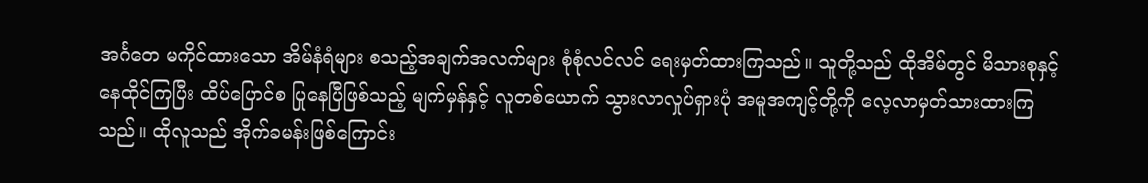အင်္ဂတေ မကိုင်ထားသော အိမ်နံရံများ စသည့်အချက်အလက်များ စုံစုံလင်လင် ရေးမှတ်ထားကြသည်။ သူတို့သည် ထိုအိမ်တွင် မိသားစုနှင့် နေထိုင်ကြပြီး ထိပ်ပြောင်စ ပြုနေပြီဖြစ်သည့် မျက်မှန်နှင့် လူတစ်ယောက် သွားလာလှုပ်ရှားပုံ အမူအကျင့်တို့ကို လေ့လာမှတ်သားထားကြသည်။ ထိုလူသည် အိုက်ခမန်းဖြစ်ကြောင်း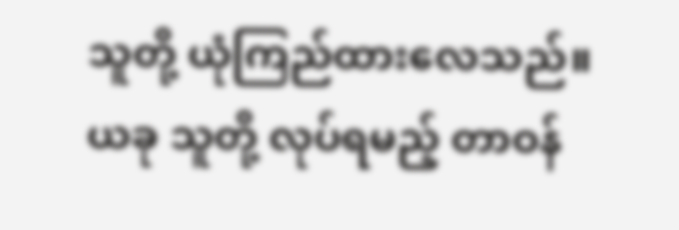သူတို့ ယုံကြည်ထားလေသည်။ ယခု သူတို့ လုပ်ရမည့် တာဝန်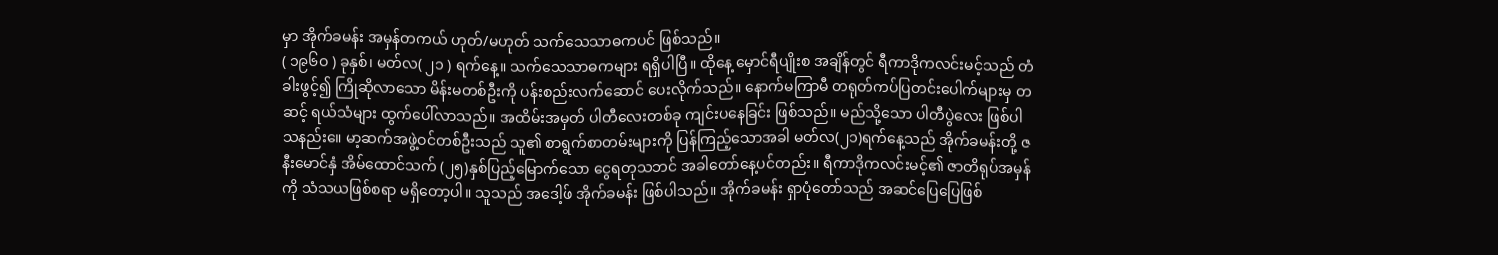မှာ အိုက်ခမန်း အမှန်တကယ် ဟုတ်/မဟုတ် သက်သေသာဓကပင် ဖြစ်သည်။
( ၁၉၆ဝ ) ခုနှစ်၊ မတ်လ( ၂၁ ) ရက်နေ့။ သက်သေသာဓကများ ရရှိပါပြီ။ ထိုနေ့ မှောင်ရီပျိုးစ အချိန်တွင် ရီကာဒိုကလင်းမင့်သည် တံခါးဖွင့်၍ ကြိုဆိုလာသော မိန်းမတစ်ဦးကို ပန်းစည်းလက်ဆောင် ပေးလိုက်သည်။ နောက်မကြာမီ တရုတ်ကပ်ပြတင်းပေါက်များမှ တဆင့် ရယ်သံများ ထွက်ပေါ်လာသည်။ အထိမ်းအမှတ် ပါတီလေးတစ်ခု ကျင်းပနေခြင်း ဖြစ်သည်။ မည်သို့သော ပါတီပွဲလေး ဖြစ်ပါသနည်း။ေ မာ့ဆက်အဖွဲ့ဝင်တစ်ဦးသည် သူ၏ စာရွက်စာတမ်းများကို ပြန်ကြည့်သောအခါ မတ်လ(၂၁)ရက်နေ့သည် အိုက်ခမန်းတို့ ဇနီးမောင်နှံ အိမ်ထောင်သက် (၂၅)နှစ်ပြည့်မြောက်သော ငွေရတုသဘင် အခါတော်နေ့ပင်တည်း။ ရီကာဒိုကလင်းမင့်၏ ဇာတိရုပ်အမှန်ကို သံသယဖြစ်စရာ မရှိတော့ပါ။ သူသည် အဒေါ့ဖ် အိုက်ခမန်း ဖြစ်ပါသည်။ အိုက်ခမန်း ရှာပုံတော်သည် အဆင်ပြေပြေဖြစ်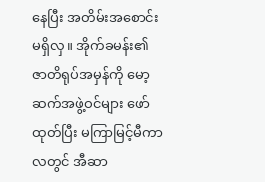နေပြီး အတိမ်းအစောင်း မရှိလှ။ အိုက်ခမန်း၏ ဇာတိရုပ်အမှန်ကို မော့ဆက်အဖွဲ့ဝင်များ ဖော်ထုတ်ပြီး မကြာမြင့်မီကာလတွင် အီဆာ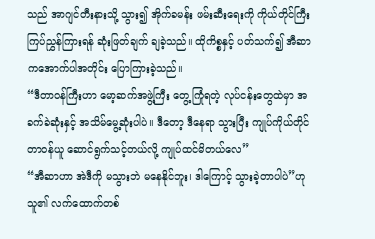သည် အာဂျင်တီးနားသို့ သွား၍ အိုက်ခမန်း ဖမ်းဆီးရေးကို ကိုယ်တိုင်ကြီးကြပ်ညွှန်ကြားရန် ဆုံးဖြတ်ချက် ချခဲ့သည်။ ထိုကိစ္စနှင့် ပတ်သက်၍ အီဆာကအောက်ပါအတိုင်း ပြောကြားခဲ့သည်။
“ဒီတာဝန်ကြီးဟာ မော့ဆက်အဖွဲ့ကြီး တွေ့ကြုံရတဲ့ လုပ်ငန်းတွေထဲမှာ အခက်ခဲဆုံးနှင့် အသိမ်မွေ့ဆုံးပါပဲ။ ဒီတော့ ဒီနေရာ သွားပြီး ကျုပ်ကိုယ်တိုင် တာဝန်ယူ ဆောင်ရွက်သင့်တယ်လို့ ကျုပ်ထင်မိတယ်လေ”
“အီဆာဟာ အဲဒီကို မသွားဘဲ မနေနိုင်ဘူး၊ ဒါကြောင့် သွားခဲ့တာပါပဲ”ဟု သူ၏ လက်ထောက်တစ်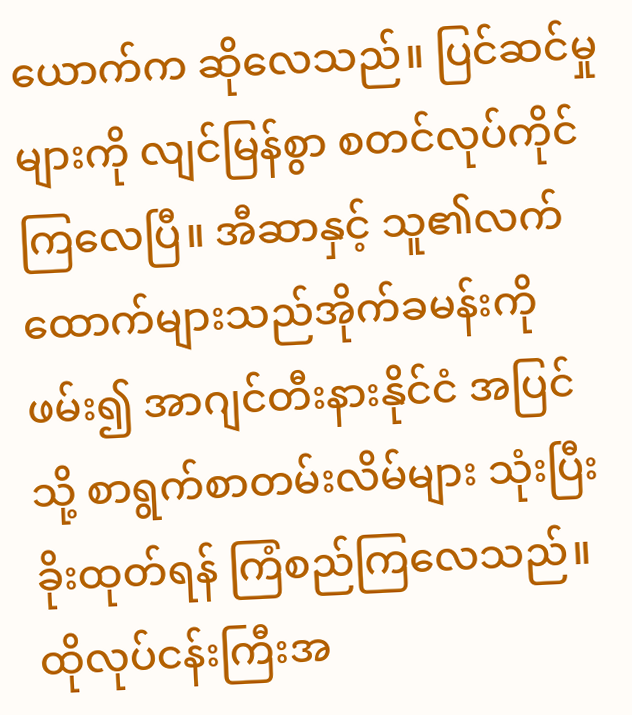ယောက်က ဆိုလေသည်။ ပြင်ဆင်မှုများကို လျင်မြန်စွာ စတင်လုပ်ကိုင်ကြလေပြီ။ အီဆာနှင့် သူ၏လက်ထောက်များသည်အိုက်ခမန်းကို ဖမ်း၍ အာဂျင်တီးနားနိုင်ငံ အပြင်သို့ စာရွက်စာတမ်းလိမ်များ သုံးပြီး ခိုးထုတ်ရန် ကြံစည်ကြလေသည်။ ထိုလုပ်ငန်းကြီးအ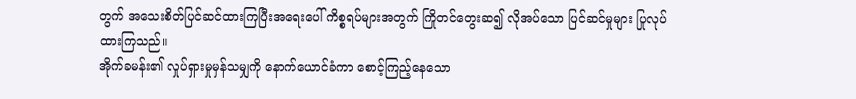တွက် အသေးစိတ်ပြင်ဆင်ထားကြပြီးအရေးပေါ် ကိစ္စရပ်များအတွက် ကြိုတင်တွေးဆ၍ လိုအပ်သော ပြင်ဆင်မှုများ ပြုလုပ်ထားကြသည်။
အိုက်ခမန်း၏ လှုပ်ရှားမှုမှန်သမျှကို နောက်ယောင်ခံကာ စောင့်ကြည့်နေသော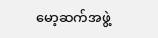မော့ဆက်အဖွဲ့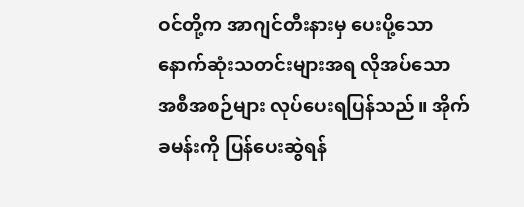ဝင်တို့က အာဂျင်တီးနားမှ ပေးပို့သော နောက်ဆုံးသတင်းများအရ လိုအပ်သော အစီအစဉ်များ လုပ်ပေးရပြန်သည်။ အိုက်ခမန်းကို ပြန်ပေးဆွဲရန်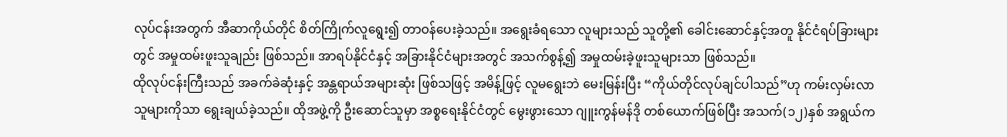လုပ်ငန်းအတွက် အီဆာကိုယ်တိုင် စိတ်ကြိုက်လူရွေး၍ တာဝန်ပေးခဲ့သည်။ အရွေးခံရသော လူများသည် သူတို့၏ ခေါင်းဆောင်နှင့်အတူ နိုင်ငံရပ်ခြားများတွင် အမှုထမ်းဖူးသူချည်း ဖြစ်သည်။ အာရပ်နိုင်ငံနှင့် အခြားနိုင်ငံများအတွင် အသက်စွန့်၍ အမှုထမ်းခဲ့ဖူးသူများသာ ဖြစ်သည်။
ထိုလုပ်ငန်းကြီးသည် အခက်ခဲဆုံးနှင့် အန္တရာယ်အများဆုံး ဖြစ်သဖြင့် အမိန့်ဖြင့် လူမရွေးဘဲ မေးမြန်းပြီး “ကိုယ်တိုင်လုပ်ချင်ပါသည်”ဟု ကမ်းလှမ်းလာသူများကိုသာ ရွေးချယ်ခဲ့သည်။ ထိုအဖွဲ့ကို ဦးဆောင်သူမှာ အစ္စရေးနိုင်ငံတွင် မွေးဖွားသော ဂျူးကွန်မန်ဒို တစ်ယောက်ဖြစ်ပြီး အသက်(၁၂)နှစ် အရွယ်က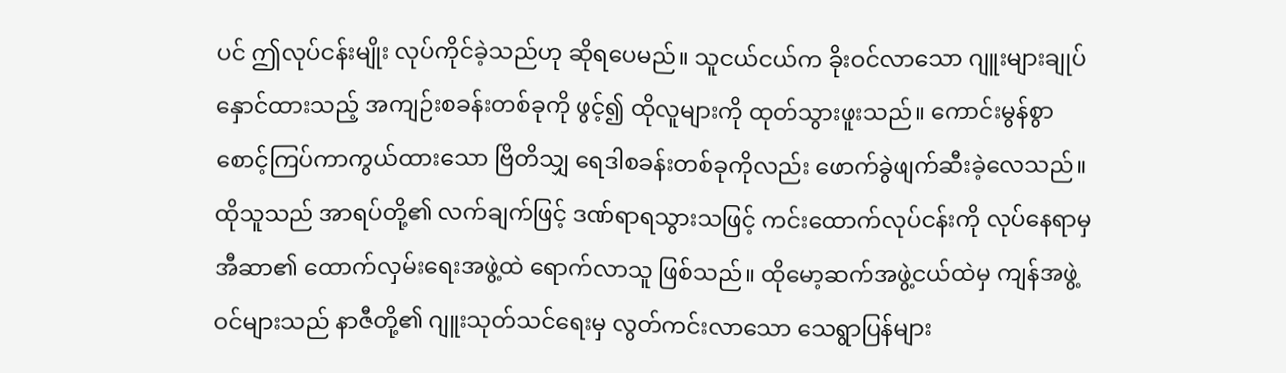ပင် ဤလုပ်ငန်းမျိုး လုပ်ကိုင်ခဲ့သည်ဟု ဆိုရပေမည်။ သူငယ်ငယ်က ခိုးဝင်လာသော ဂျူးများချုပ်နှောင်ထားသည့် အကျဉ်းစခန်းတစ်ခုကို ဖွင့်၍ ထိုလူများကို ထုတ်သွားဖူးသည်။ ကောင်းမွန်စွာ စောင့်ကြပ်ကာကွယ်ထားသော ဗြိတိသျှ ရေဒါစခန်းတစ်ခုကိုလည်း ဖောက်ခွဲဖျက်ဆီးခဲ့လေသည်။
ထိုသူသည် အာရပ်တို့၏ လက်ချက်ဖြင့် ဒဏ်ရာရသွားသဖြင့် ကင်းထောက်လုပ်ငန်းကို လုပ်နေရာမှ အီဆာ၏ ထောက်လှမ်းရေးအဖွဲ့ထဲ ရောက်လာသူ ဖြစ်သည်။ ထိုမော့ဆက်အဖွဲ့ငယ်ထဲမှ ကျန်အဖွဲ့ဝင်များသည် နာဇီတို့၏ ဂျူးသုတ်သင်ရေးမှ လွတ်ကင်းလာသော သေရွာပြန်များ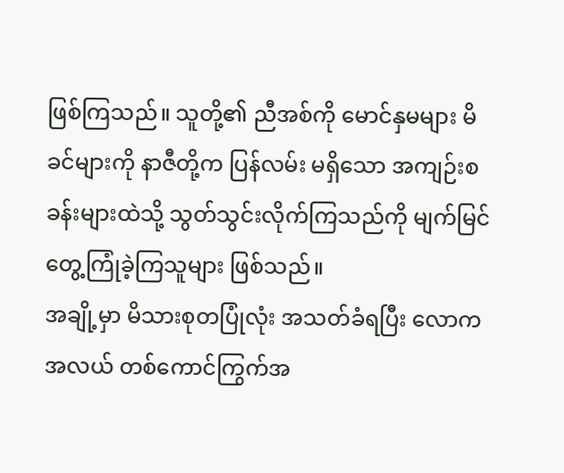ဖြစ်ကြသည်။ သူတို့၏ ညီအစ်ကို မောင်နှမများ မိခင်များကို နာဇီတို့က ပြန်လမ်း မရှိသော အကျဉ်းစခန်းများထဲသို့ သွတ်သွင်းလိုက်ကြသည်ကို မျက်မြင်တွေ့ကြုံခဲ့ကြသူများ ဖြစ်သည်။
အချို့မှာ မိသားစုတပြုံလုံး အသတ်ခံရပြီး လောကအလယ် တစ်ကောင်ကြွက်အ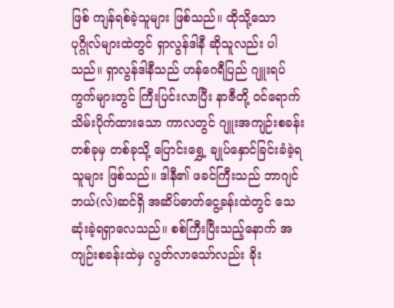ဖြစ် ကျန်ရစ်ခဲ့သူများ ဖြစ်သည်။ ထိုသို့သော ပုဂ္ဂိုလ်များထဲတွင် ရှာလွန်ဒါနီ ဆိုသူလည်း ပါသည်။ ရှာလွန်ဒါနီသည် ဟန်ဂေရီပြည် ဂျူးရပ်ကွက်များတွင် ကြီးပြင်းလာပြီး နာဇီတို့ ဝင်ရောက်သိမ်းပိုက်ထားသော ကာလတွင် ဂျူးအကျဉ်းစခန်းတစ်ခုမှ တစ်ခုသို့ ပြောင်းရွှေ့ ချုပ်နှောင်ခြင်းခံခဲ့ရသူများ ဖြစ်သည်။ ဒါနီ၏ ဖခင်ကြီးသည် ဘာဂျင် ဘယ်(လ်)ဆင်ရှိ အဆိပ်ဓာတ်ငွေ့ခန်းထဲတွင် သေဆုံးခဲ့ရရှာလေသည်။ စစ်ကြီးပြီးသည့်နောက် အကျဉ်းစခန်းထဲမှ လွတ်လာသော်လည်း ခိုး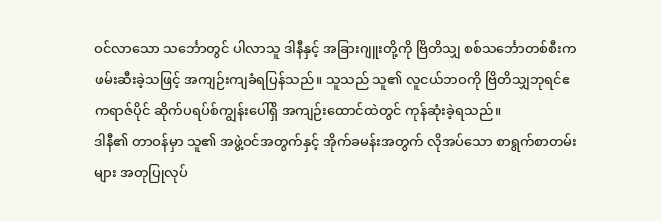ဝင်လာသော သင်္ဘောတွင် ပါလာသူ ဒါနီနှင့် အခြားဂျူးတို့ကို ဗြိတိသျှ စစ်သင်္ဘောတစ်စီးက ဖမ်းဆီးခဲ့သဖြင့် အကျဉ်းကျခံရပြန်သည်။ သူသည် သူ၏ လူငယ်ဘဝကို ဗြိတိသျှဘုရင်ဧကရာဇ်ပိုင် ဆိုက်ပရပ်စ်ကျွန်းပေါ်ရှိ အကျဉ်းထောင်ထဲတွင် ကုန်ဆုံးခဲ့ရသည်။
ဒါနီ၏ တာဝန်မှာ သူ၏ အဖွဲ့ဝင်အတွက်နှင့် အိုက်ခမန်းအတွက် လိုအပ်သော စာရွက်စာတမ်းများ အတုပြုလုပ်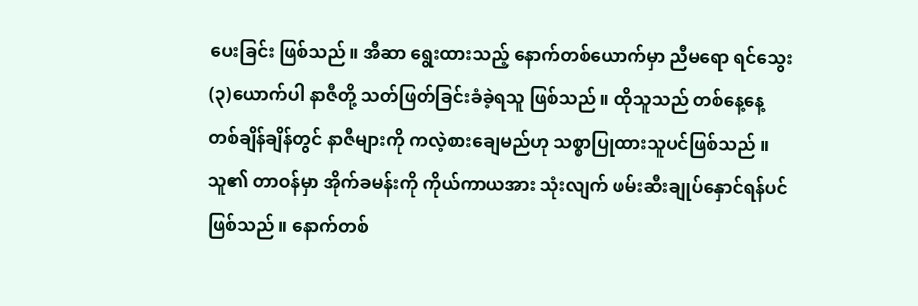ပေးခြင်း ဖြစ်သည်။ အီဆာ ရွေးထားသည့် နောက်တစ်ယောက်မှာ ညီမရော ရင်သွေး(၃)ယောက်ပါ နာဇီတို့ သတ်ဖြတ်ခြင်းခံခဲ့ရသူ ဖြစ်သည်။ ထိုသူသည် တစ်နေ့နေ့ တစ်ချိန်ချိန်တွင် နာဇီများကို ကလဲ့စားချေမည်ဟု သစ္စာပြုထားသူပင်ဖြစ်သည် ။ သူ၏ တာဝန်မှာ အိုက်ခမန်းကို ကိုယ်ကာယအား သုံးလျက် ဖမ်းဆီးချုပ်နှောင်ရန်ပင် ဖြစ်သည်။ နောက်တစ်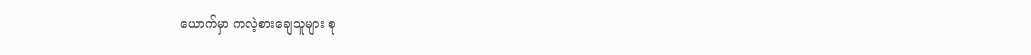ယောက်မှာ ကလဲ့စားချေသူများ စု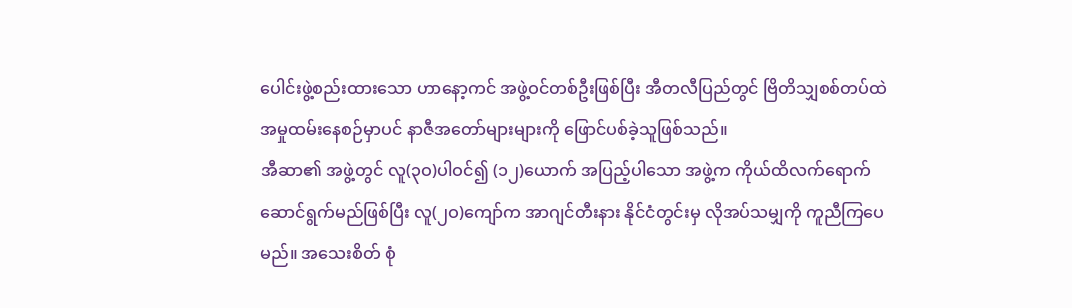ပေါင်းဖွဲ့စည်းထားသော ဟာနော့ကင် အဖွဲ့ဝင်တစ်ဦးဖြစ်ပြီး အီတလီပြည်တွင် ဗြိတိသျှစစ်တပ်ထဲ အမှုထမ်းနေစဉ်မှာပင် နာဇီအတော်များများကို ဖြောင်ပစ်ခဲ့သူဖြစ်သည်။
အီဆာ၏ အဖွဲ့တွင် လူ(၃ဝ)ပါဝင်၍ (၁၂)ယောက် အပြည့်ပါသော အဖွဲ့က ကိုယ်ထိလက်ရောက် ဆောင်ရွက်မည်ဖြစ်ပြီး လူ(၂ဝ)ကျော်က အာဂျင်တီးနား နိုင်ငံတွင်းမှ လိုအပ်သမျှကို ကူညီကြပေမည်။ အသေးစိတ် စုံ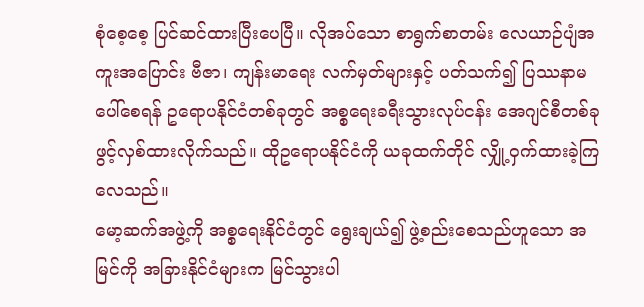စုံစေ့စေ့ ပြင်ဆင်ထားပြီးပေပြီ။ လိုအပ်သော စာရွက်စာတမ်း လေယာဉ်ပျံအကူးအပြောင်း ဗီဇာ၊ ကျန်းမာရေး လက်မှတ်များနှင့် ပတ်သက်၍ ပြဿနာမပေါ်စေရန် ဥရောပနိုင်ငံတစ်ခုတွင် အစ္စရေးခရီးသွားလုပ်ငန်း အေဂျင်စီတစ်ခု ဖွင့်လှစ်ထားလိုက်သည်။ ထိုဥရောပနိုင်ငံကို ယခုထက်တိုင် လျှို့ဝှက်ထားခဲ့ကြလေသည်။
မော့ဆက်အဖွဲ့ကို အစ္စရေးနိုင်ငံတွင် ရွေးချယ်၍ ဖွဲ့စည်းစေသည်ဟူသော အမြင်ကို အခြားနိုင်ငံများက မြင်သွားပါ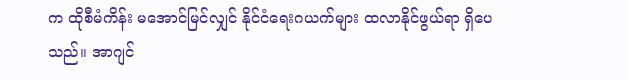က ထိုစီမံကိန်း မအောင်မြင်လျှင် နိုင်ငံရေးဂယက်များ ထလာနိုင်ဖွယ်ရာ ရှိပေသည်။ အာဂျင်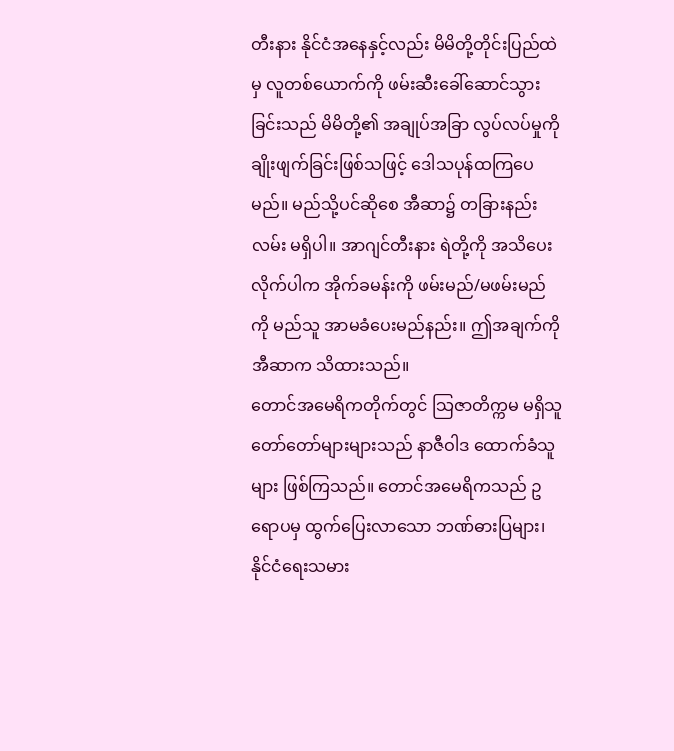တီးနား နိုင်ငံအနေနှင့်လည်း မိမိတို့တိုင်းပြည်ထဲမှ လူတစ်ယောက်ကို ဖမ်းဆီးခေါ်ဆောင်သွားခြင်းသည် မိမိတို့၏ အချုပ်အခြာ လွပ်လပ်မှုကို ချိုးဖျက်ခြင်းဖြစ်သဖြင့် ဒေါသပုန်ထကြပေမည်။ မည်သို့ပင်ဆိုစေ အီဆာ၌ တခြားနည်းလမ်း မရှိပါ။ အာဂျင်တီးနား ရဲတို့ကို အသိပေးလိုက်ပါက အိုက်ခမန်းကို ဖမ်းမည်/မဖမ်းမည်ကို မည်သူ အာမခံပေးမည်နည်း။ ဤအချက်ကို အီဆာက သိထားသည်။
တောင်အမေရိကတိုက်တွင် သြဇာတိက္ကမ မရှိသူ တော်တော်များများသည် နာဇီဝါဒ ထောက်ခံသူများ ဖြစ်ကြသည်။ တောင်အမေရိကသည် ဥရောပမှ ထွက်ပြေးလာသော ဘဏ်ဓားပြများ၊ နိုင်ငံရေးသမား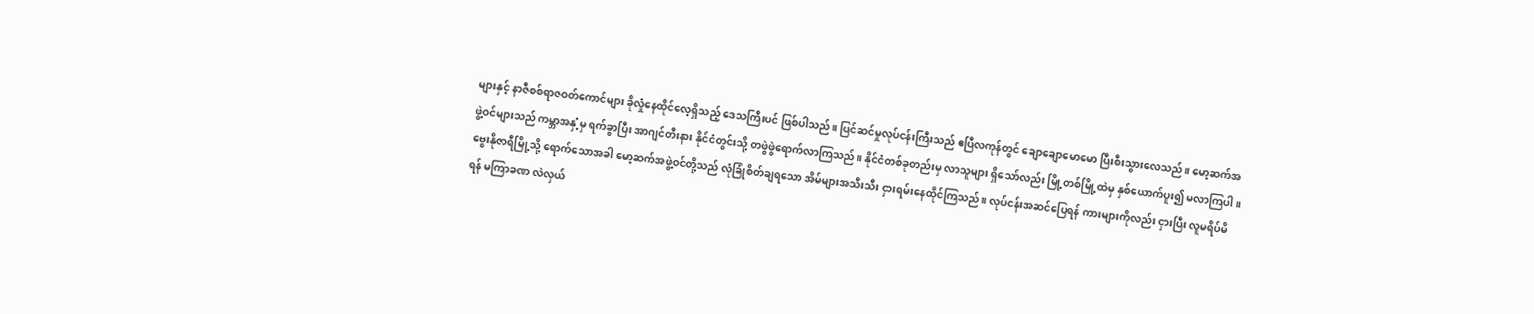များနှင့် နာဇီစစ်ရာဇဝတ်ကောင်များ ခိုလှုံနေထိုင်လေ့ရှိသည့် ဒေသကြီးပင် ဖြစ်ပါသည်။ ပြင်ဆင်မှုလုပ်ငန်းကြီးသည် ဧပြီလကုန်တွင် ချောချောမောမော ပြီးစီးသွားလေသည်။ မော့ဆက်အဖွဲ့ဝင်များသည် ကမ္ဘာအနှံ့မှ ရက်ခွာပြီး အာဂျင်တီးနား နိုင်ငံတွင်းသို့ တဖွဲဖွဲရောက်လာကြသည်။ နိုင်ငံတစ်ခုတည်းမှ လာသူများ ရှိသော်လည်း မြို့တစ်မြို့ထဲမှ နှစ်ယောက်ပူး၍ မလာကြပါ။
ဗွေးနိုဇာရီမြို့သို့ ရောက်သောအခါ မော့ဆက်အဖွဲ့ဝင်တို့သည် လုံခြုံစိတ်ချရသော အိမ်များအသီးသီး ငှားရမ်းနေထိုင်ကြသည်။ လုပ်ငန်းအဆင်ပြေရန် ကားများကိုလည်း ငှားပြီး လူမရိပ်မိရန် မကြာခဏ လဲလှယ်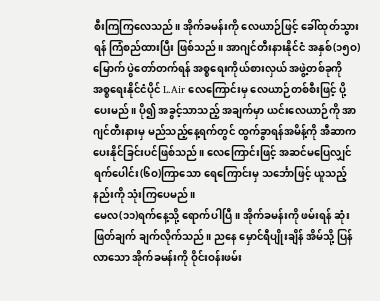စီးကြကြလေသည်။ အိုက်ခမန်းကို လေယာဉ်ဖြင့် ခေါ်ထုတ်သွားရန် ကြံစည်ထားပြီး ဖြစ်သည်။ အာဂျင်တီးနားနိုင်ငံ အနှစ်(၁၅ဝ)မြောက် ပွဲတော်တက်ရန် အစ္စရေးကိုယ်စားလှယ် အဖွဲ့တစ်ခုကို အစ္စရေးနိုင်ငံပိုင် L.Air လေကြောင်းမှ လေယာဉ်တစ်စီးဖြင့် ပို့ပေးမည်။ ပို၍ အခွင့်သာသည့် အချက်မှာ ယင်းလေယာဉ်ကို အာဂျင်တီးနားမှ မည်သည့်နေ့ရက်တွင် ထွက်ခွာရန်အမိန့်ကို အီဆာက ပေးနိုင်ခြင်းပင်ဖြစ်သည်။ လေကြောင်းဖြင့် အဆင်မပြေလျှင် ရက်ပေါင်း(၆ဝ)ကြာသော ရေကြောင်းမှ သင်္ဘောဖြင့် ယူသည့်နည်းကို သုံးကြပေမည်။
မေလ(၁၁)ရက်နေ့သို့ ရောက်ပါပြီ။ အိုက်ခမန်းကို ဖမ်းရန် ဆုံးဖြတ်ချက် ချက်လိုက်သည်။ ညနေ မှောင်ရီပျိုးချိန် အိမ်သို့ ပြန်လာသော အိုက်ခမန်းကို ဝိုင်းဝန်းဖမ်း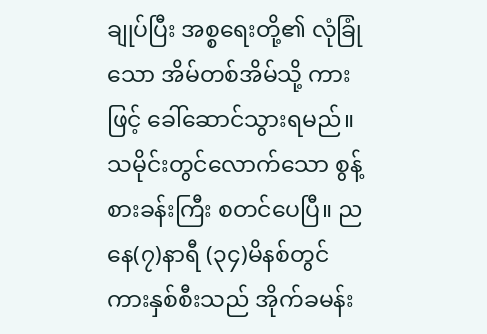ချုပ်ပြီး အစ္စရေးတို့၏ လုံခြုံသော အိမ်တစ်အိမ်သို့ ကားဖြင့် ခေါ်ဆောင်သွားရမည်။
သမိုင်းတွင်လောက်သော စွန့်စားခန်းကြီး စတင်ပေပြီ။ ညနေ(၇)နာရီ (၃၄)မိနစ်တွင် ကားနှစ်စီးသည် အိုက်ခမန်း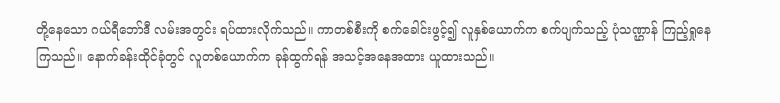တို့နေသော ဂယ်ရီဘော်ဒီ လမ်းအတွင်း ရပ်ထားလိုက်သည်။ ကာတစ်စီးကို စက်ခေါင်းဖွင့်၍ လူနှစ်ယောက်က စက်ပျက်သည့် ပုံသဏ္ဌာန် ကြည့်ရှုနေကြသည်။ နောက်ခန်းထိုင်ခုံတွင် လူတစ်ယောက်က ခုန်ထွက်ရန် အသင့်အနေအထား ယူထားသည်။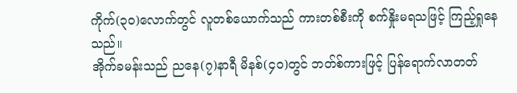ကိုက်(၃ဝ)လောက်တွင် လူတစ်ယောက်သည် ကားတစ်စီးကို စက်နှိုးမရသဖြင့် ကြည့်ရှုနေသည်။
အိုက်ခမန်းသည် ညနေ(၇)နာရီ မိနစ်(၄ဝ)တွင် ဘတ်စ်ကားဖြင့် ပြန်ရောက်လာတတ်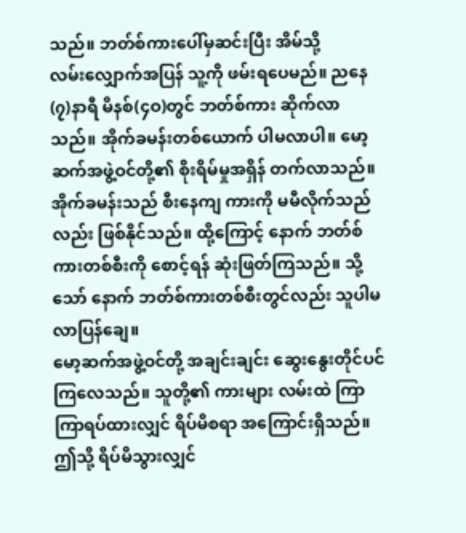သည်။ ဘတ်စ်ကားပေါ်မှဆင်းပြီး အိမ်သို့
လမ်းလျှောက်အပြန် သူ့ကို ဖမ်းရပေမည်။ ညနေ(၇)နာရီ မိနစ်(၄ဝ)တွင် ဘတ်စ်ကား ဆိုက်လာသည်။ အိုက်ခမန်းတစ်ယောက် ပါမလာပါ။ မော့ဆက်အဖွဲ့ဝင်တို့၏ စိုးရိမ်မှုအရှိန် တက်လာသည်။ အိုက်ခမန်းသည် စီးနေကျ ကားကို မမီလိုက်သည်လည်း ဖြစ်နိုင်သည်။ ထို့ကြောင့် နောက် ဘတ်စ်ကားတစ်စီးကို စောင့်ရန် ဆုံးဖြတ်ကြသည်။ သို့သော် နောက် ဘတ်စ်ကားတစ်စီးတွင်လည်း သူပါမလာပြန်ချေ။
မော့ဆက်အဖွဲ့ဝင်တို့ အချင်းချင်း ဆွေးနွေးတိုင်ပင်ကြလေသည်။ သူတို့၏ ကားများ လမ်းထဲ ကြာကြာရပ်ထားလျှင် ရိပ်မိစရာ အကြောင်းရှိသည်။ ဤသို့ ရိပ်မိသွားလျှင်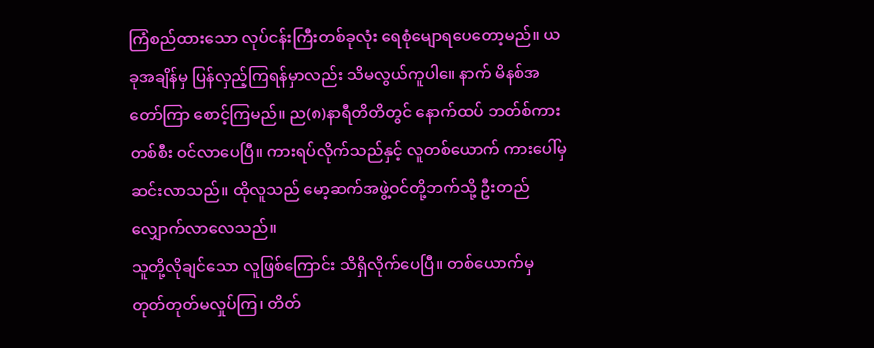ကြံစည်ထားသော လုပ်ငန်းကြီးတစ်ခုလုံး ရေစုံမျောရပေတော့မည်။ ယခုအချိန်မှ ပြန်လှည့်ကြရန်မှာလည်း သိမလွယ်ကူပါ။ေ နာက် မိနစ်အတော်ကြာ စောင့်ကြမည်။ ည(၈)နာရီတိတိတွင် နောက်ထပ် ဘတ်စ်ကားတစ်စီး ဝင်လာပေပြီ။ ကားရပ်လိုက်သည်နှင့် လူတစ်ယောက် ကားပေါ်မှ ဆင်းလာသည်။ ထိုလူသည် မော့ဆက်အဖွဲ့ဝင်တို့ဘက်သို့ ဦးတည် လျှောက်လာလေသည်။
သူတို့လိုချင်သော လူဖြစ်ကြောင်း သိရှိလိုက်ပေပြီ။ တစ်ယောက်မှ တုတ်တုတ်မလှုပ်ကြ၊ တိတ်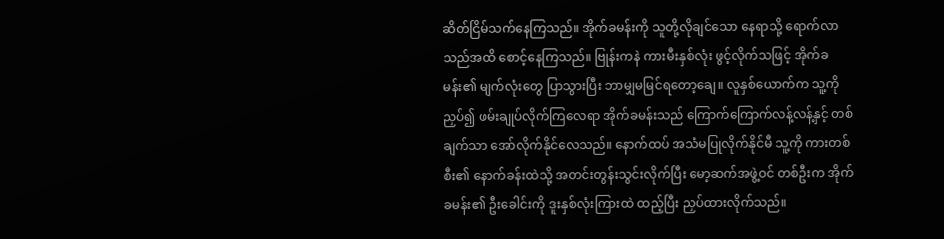ဆိတ်ငြိမ်သက်နေကြသည်။ အိုက်ခမန်းကို သူတို့လိုချင်သော နေရာသို့ ရောက်လာသည်အထိ စောင့်နေကြသည်။ ဗြုန်းကနဲ ကားမီးနှစ်လုံး ဖွင့်လိုက်သဖြင့် အိုက်ခမန်း၏ မျက်လုံးတွေ ပြာသွားပြီး ဘာမျှမမြင်ရတော့ချေ။ လူနှစ်ယောက်က သူ့ကို ညှပ်၍ ဖမ်းချုပ်လိုက်ကြလေရာ အိုက်ခမန်းသည် ကြောက်ကြောက်လန့်လန့်နှင့် တစ်ချက်သာ အော်လိုက်နိုင်လေသည်။ နောက်ထပ် အသံမပြုလိုက်နိုင်မီ သူ့ကို ကားတစ်စီး၏ နောက်ခန်းထဲသို့ အတင်းတွန်းသွင်းလိုက်ပြီး မော့ဆက်အဖွဲ့ဝင် တစ်ဦးက အိုက်ခမန်း၏ ဦးခေါင်းကို ဒူးနှစ်လုံးကြားထဲ ထည့်ပြီး ညှပ်ထားလိုက်သည်။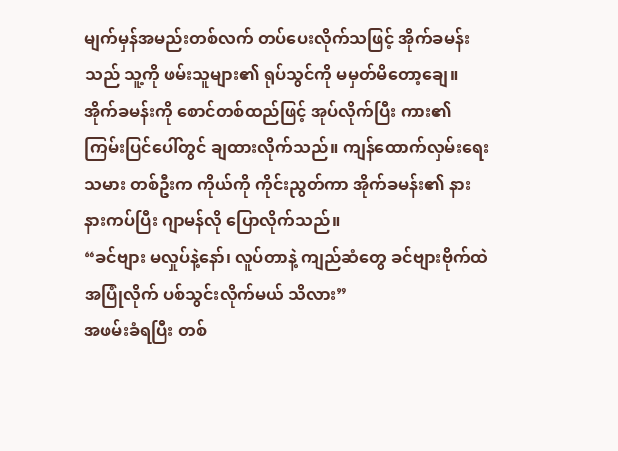မျက်မှန်အမည်းတစ်လက် တပ်ပေးလိုက်သဖြင့် အိုက်ခမန်းသည် သူ့ကို ဖမ်းသူများ၏ ရုပ်သွင်ကို မမှတ်မိတော့ချေ။ အိုက်ခမန်းကို စောင်တစ်ထည်ဖြင့် အုပ်လိုက်ပြီး ကား၏ ကြမ်းပြင်ပေါ်တွင် ချထားလိုက်သည်။ ကျန်ထောက်လှမ်းရေးသမား တစ်ဦးက ကိုယ်ကို ကိုင်းညွတ်ကာ အိုက်ခမန်း၏ နားနားကပ်ပြီး ဂျာမန်လို ပြောလိုက်သည်။
“ခင်ဗျား မလှုပ်နဲ့နော်၊ လူပ်တာနဲ့ ကျည်ဆံတွေ ခင်ဗျားဗိုက်ထဲ အပြုံလိုက် ပစ်သွင်းလိုက်မယ် သိလား”
အဖမ်းခံရပြီး တစ်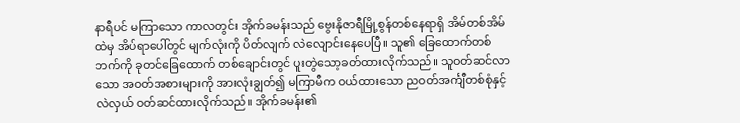နာရီပင် မကြာသော ကာလတွင်း အိုက်ခမန်းသည် ဗွေးနိုဇာရီမြို့စွန်တစ်နေရာရှိ အိမ်တစ်အိမ်ထဲမှ အိပ်ရာပေါ်တွင် မျက်လုံးကို ပိတ်လျက် လဲလျောင်းနေပေပြီ။ သူ၏ ခြေထောက်တစ်ဘက်ကို ခုတင်ခြေထောက် တစ်ချောင်းတွင် ပူးတွဲသော့ခတ်ထားလိုက်သည်။ သူဝတ်ဆင်လာသော အဝတ်အစားများကို အားလုံးချွတ်၍ မကြာမီက ဝယ်ထားသော ညဝတ်အင်္ကျီတစ်စုံနှင့် လဲလှယ် ဝတ်ဆင်ထားလိုက်သည်။ အိုက်ခမန်း၏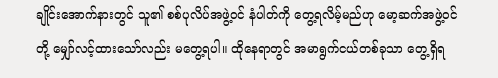ချိုင်းအောက်နားတွင် သူ၏ စစ်ပုလိပ်အဖွဲ့ဝင် နံပါတ်ကို တွေ့ရလိမ့်မည်ဟု မော့ဆက်အဖွဲ့ဝင်တို့ မျှော်လင့်ထားသော်လည်း မတွေ့ရပါ။ ထိုနေရာတွင် အမာရွက်ငယ်တစ်ခုသာ တွေ့ရှိရ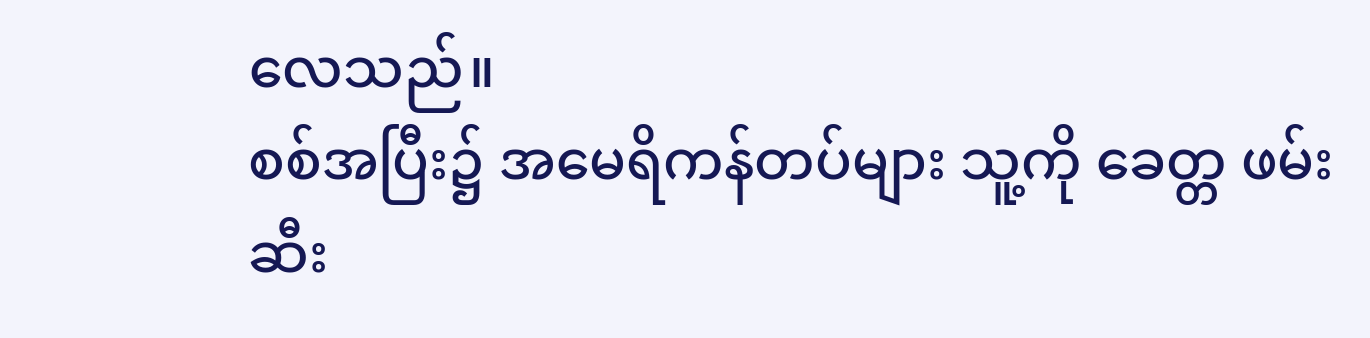လေသည်။
စစ်အပြီး၌ အမေရိကန်တပ်များ သူ့ကို ခေတ္တ ဖမ်းဆီး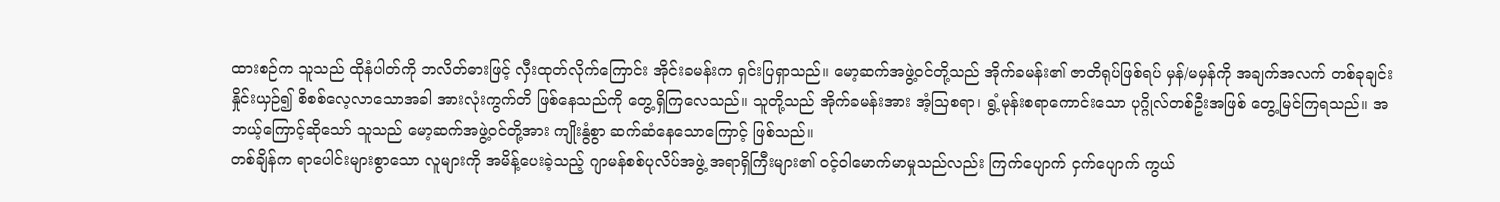ထားစဉ်က သူသည် ထိုနံပါတ်ကို ဘလိတ်ဓားဖြင့် လှီးထုတ်လိုက်ကြောင်း အိုင်းခမန်းက ရှင်းပြရှာသည်။ မော့ဆက်အဖွဲ့ဝင်တို့သည် အိုက်ခမန်း၏ ဇာတိရုပ်ဖြစ်ရပ် မှန်/မမှန်ကို အချက်အလက် တစ်ခုချင်း နှိုင်းယှဉ်၍ စိစစ်လေ့လာသောအခါ အားလုံးကွက်တိ ဖြစ်နေသည်ကို တွေ့ရှိကြလေသည်။ သူတို့သည် အိုက်ခမန်းအား အံ့သြစရာ၊ ရွံ့မုန်းစရာကောင်းသော ပုဂ္ဂိုလ်တစ်ဦးအဖြစ် တွေ့မြင်ကြရသည်။ အဘယ့်ကြောင့်ဆိုသော် သူသည် မော့ဆက်အဖွဲ့ဝင်တို့အား ကျိုးနွံစွာ ဆက်ဆံနေသောကြောင့် ဖြစ်သည်။
တစ်ချိန်က ရာပေါင်းများစွာသော လူများကို အမိန့်ပေးခဲ့သည့် ဂျာမန်စစ်ပုလိပ်အဖွဲ့ အရာရှိကြီးများ၏ ဝင့်ဝါမောက်မာမှုသည်လည်း ကြက်ပျောက် ငှက်ပျောက် ကွယ်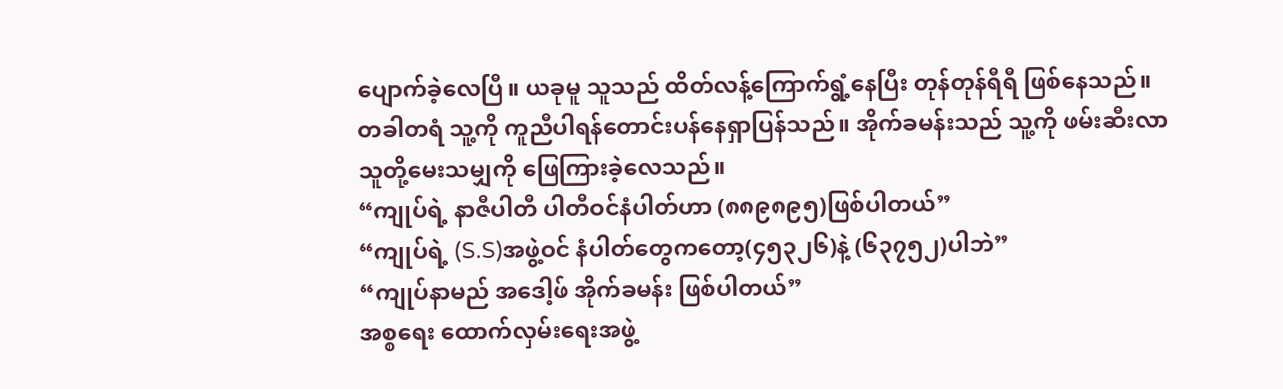ပျောက်ခဲ့လေပြီ။ ယခုမူ သူသည် ထိတ်လန့်ကြောက်ရွံ့နေပြီး တုန်တုန်ရီရီ ဖြစ်နေသည်။ တခါတရံ သူ့ကို ကူညီပါရန်တောင်းပန်နေရှာပြန်သည်။ အိုက်ခမန်းသည် သူ့ကို ဖမ်းဆီးလာသူတို့မေးသမျှကို ဖြေကြားခဲ့လေသည်။
“ကျုပ်ရဲ့ နာဇီပါတီ ပါတီဝင်နံပါတ်ဟာ (၈၈၉၈၉၅)ဖြစ်ပါတယ်”
“ကျုပ်ရဲ့ (S.S)အဖွဲ့ဝင် နံပါတ်တွေကတော့(၄၅၃၂၆)နဲ့ (၆၃၇၅၂)ပါဘဲ”
“ကျုပ်နာမည် အဒေါ့ဖ် အိုက်ခမန်း ဖြစ်ပါတယ်”
အစ္စရေး ထောက်လှမ်းရေးအဖွဲ့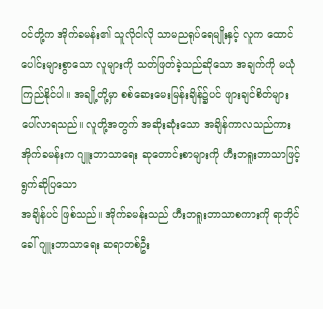ဝင်တို့က အိုက်ခမန်း၏ သူလိုငါလို သာမညရုပ်ရေမျိုးနှင့် လူက ထောင်ပေါင်းများစွာသော လူများကို သတ်ဖြတ်ခဲ့သည်ဆိုသော အချက်ကို မယုံကြည်နိုင်ပါ။ အချို့တို့မှာ စစ်ဆေးမေးမြန်းချိန်၌ပင် ဖျားချင်စိတ်များ ပေါ်လာရသည်။ လူတို့အတွက် အဆိုးဆုံးသော အချိန်ကာလသည်ကား အိုက်ခမန်းက ဂျူးဘာသာရေး ဆုတောင်းစာများကို ဟီးဘရူးဘာသာဖြင့် ရွက်ဆိုပြသော
အချိန်ပင် ဖြစ်သည်။ အိုက်ခမန်းသည် ဟီးဘရူးဘာသာစကားကို ရာဘိုင်ခေါ် ဂျူးဘာသာရေး ဆရာတစ်ဦး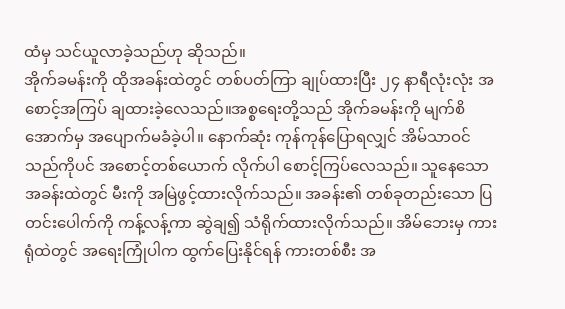ထံမှ သင်ယူလာခဲ့သည်ဟု ဆိုသည်။
အိုက်ခမန်းကို ထိုအခန်းထဲတွင် တစ်ပတ်ကြာ ချုပ်ထားပြီး ၂၄ နာရီလုံးလုံး အစောင့်အကြပ် ချထားခဲ့လေသည်။အစ္စရေးတို့သည် အိုက်ခမန်းကို မျက်စိအောက်မှ အပျောက်မခံခဲ့ပါ။ နောက်ဆုံး ကုန်ကုန်ပြောရလျှင် အိမ်သာဝင်သည်ကိုပင် အစောင့်တစ်ယောက် လိုက်ပါ စောင့်ကြပ်လေသည်။ သူနေသော အခန်းထဲတွင် မီးကို အမြဲဖွင့်ထားလိုက်သည်။ အခန်း၏ တစ်ခုတည်းသော ပြတင်းပေါက်ကို ကန့်လန့်ကာ ဆွဲချ၍ သံရိုက်ထားလိုက်သည်။ အိမ်ဘေးမှ ကားရုံထဲတွင် အရေးကြုံပါက ထွက်ပြေးနိုင်ရန် ကားတစ်စီး အ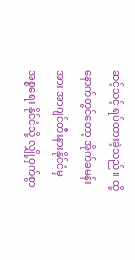ဆင့်သင့် ရပ်ထားခဲ့သည်။ ထို့နောက်တွင်တော့ အိုက်ခမန်းအား အာဂျင်တီးနားနိုင်ငံမှ အစ္စရေး နိုင်ငံသို့ လျှို့ဝှက်စွာ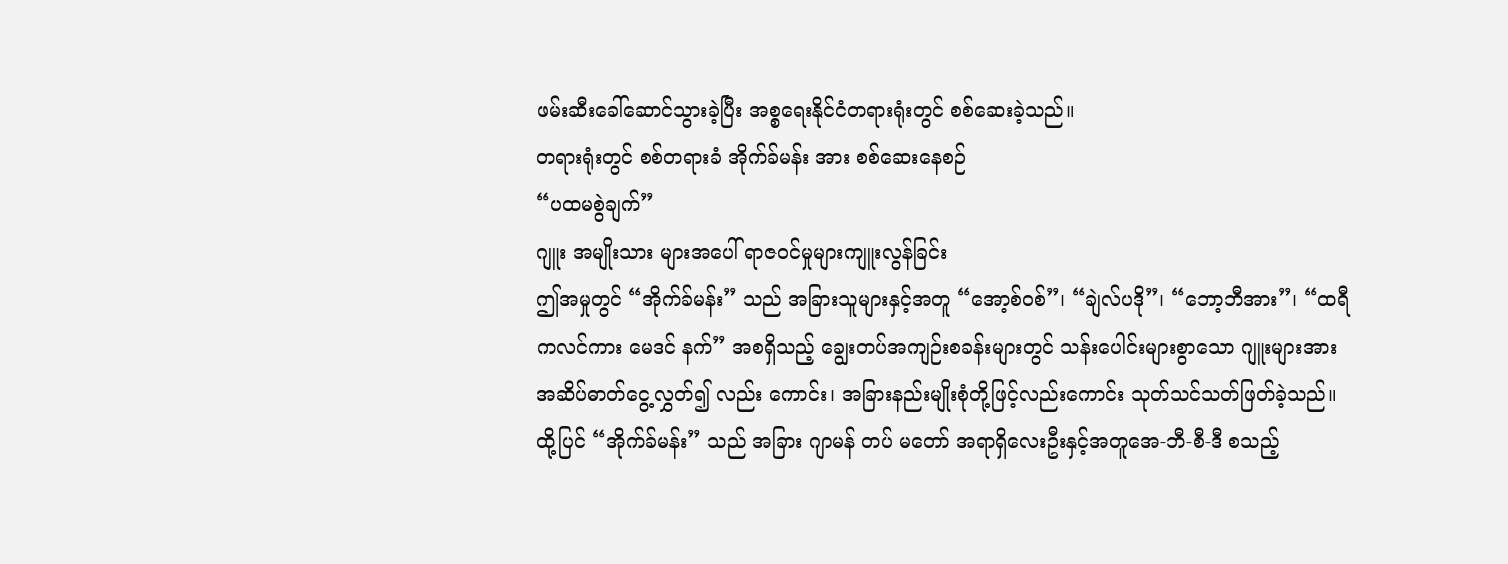ဖမ်းဆီးခေါ်ဆောင်သွားခဲ့ပြီး အစ္စရေးနိုင်ငံတရားရုံးတွင် စစ်ဆေးခဲ့သည်။
တရားရုံးတွင် စစ်တရားခံ အိုက်ခ်မန်း အား စစ်ဆေးနေစဉ်
“ပထမစွဲချက်”
ဂျူး အမျိုးသား များအပေါ် ရာဇဝင်မှုများကျူးလွန်ခြင်း
ဤအမှုတွင် “အိုက်ခ်မန်း” သည် အခြားသူများနှင့်အတူ “အော့စ်ဝစ်”၊ “ချဲလ်ပဒို”၊ “ဘော့ဘီအား”၊ “ထရီကလင်ကား မေဒင် နက်” အစရှိသည့် ချွေးတပ်အကျဉ်းစခန်းများတွင် သန်းပေါင်းများစွာသော ဂျူးများအား အဆိပ်ဓာတ်ငွေ့လွှတ်၍ လည်း ကောင်း၊ အခြားနည်းမျိုးစုံတို့ဖြင့်လည်းကောင်း သုတ်သင်သတ်ဖြတ်ခဲ့သည်။ ထို့ပြင် “အိုက်ခ်မန်း” သည် အခြား ဂျာမန် တပ် မတော် အရာရှိလေးဦးနှင့်အတူအေ-ဘီ-စီ-ဒီ စသည့်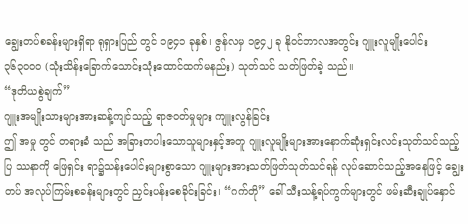ချွေးတပ်စခန်းများရှိရာ ရုရှားပြည် တွင် ၁၉၄၁ ခုနှစ်၊ ဇွန်လမှ ၁၉၄၂ ခု နိုဝင်ဘာလအတွင်း ဂျူးလူမျိုးပေါင်း ၃၆၃၀၀၀ (သုံးသိန်းခြောက်သောင်းသုံးထောင်ထက်မနည်း) သုတ်သင် သတ်ဖြတ်ခဲ့ သည်။
“ဒုတိယစွဲချက်”
ဂျူးအမျိုးသားများအားဆန့်ကျင်သည့် ရာဇဝတ်မှုများ ကျူးလွန်ခြင်း
ဤ အမှု တွင် တရားခံ သည် အခြားတပါးသောသူများနှင့်အတူ ဂျူးလူမျိုးများအားနောက်ဆုံးရှင်းလင်းသုတ်သင်သည့် ပြ ဿနာကို ဖြေရှင်း ရာ၌သန်းပေါင်းများစွာသော ဂျူးများအားသတ်ဖြတ်သုတ်သင်ရန် လုပ်ဆောင်သည့်အနေဖြင့် ချွေးတပ် အလုပ်ကြမ်းစခန်းများတွင် ညှင်းပန်းစေခိုင်းခြင်း၊ “ဂက်တို” ခေါ် သီးသန့်ရပ်ကွက်များတွင် ဖမ်းဆီးချုပ်နှောင်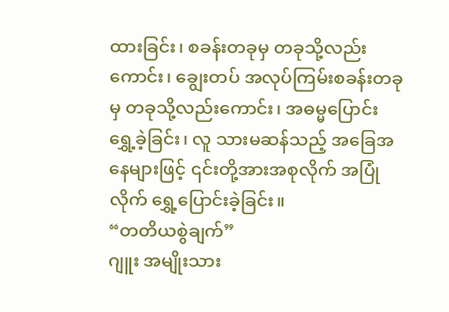ထားခြင်း၊ စခန်းတခုမှ တခုသို့လည်းကောင်း၊ ချွေးတပ် အလုပ်ကြမ်းစခန်းတခုမှ တခုသို့လည်းကောင်း၊ အဓမ္မပြောင်းရွှေ့ခဲ့ခြင်း၊ လူ သားမဆန်သည့် အခြေအနေများဖြင့် ၎င်းတို့အားအစုလိုက် အပြုံလိုက် ရွှေ့ပြောင်းခဲ့ခြင်း။
“တတိယစွဲချက်”
ဂျူး အမျိုးသား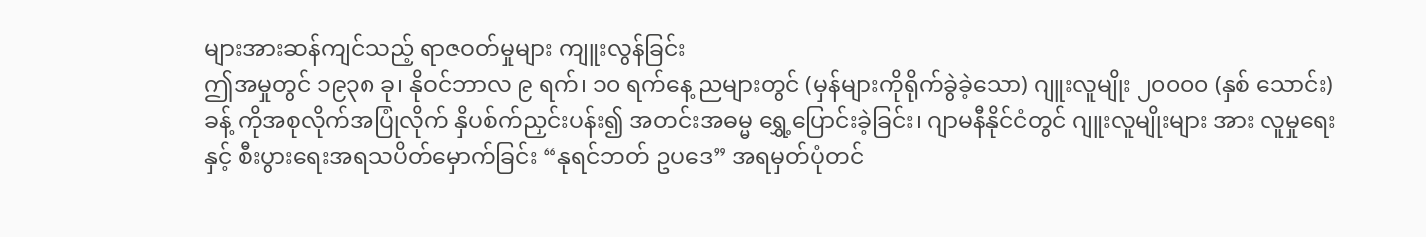များအားဆန်ကျင်သည့် ရာဇဝတ်မှုများ ကျူးလွန်ခြင်း
ဤအမှုတွင် ၁၉၃၈ ခု၊ နိုဝင်ဘာလ ၉ ရက်၊ ၁၀ ရက်နေ့ ညများတွင် (မှန်များကိုရိုက်ခွဲခဲ့သော) ဂျူးလူမျိုး ၂၀၀၀၀ (နှစ် သောင်း) ခန့် ကိုအစုလိုက်အပြုံလိုက် နှိပစ်က်ညှင်းပန်း၍ အတင်းအဓမ္မ ရွှေ့ပြောင်းခဲ့ခြင်း၊ ဂျာမနီနိုင်ငံတွင် ဂျူးလူမျိုးများ အား လူမှုရေးနှင့် စီးပွားရေးအရသပိတ်မှောက်ခြင်း “နုရင်ဘတ် ဥပဒေ” အရမှတ်ပုံတင်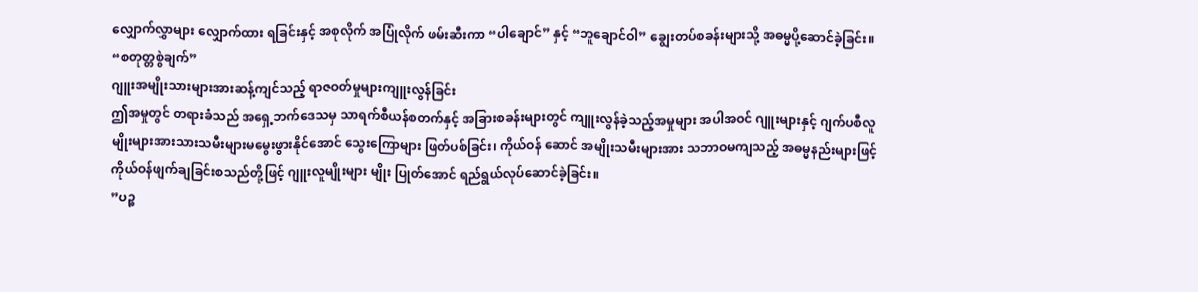လျှောက်လွှာများ လျှောက်ထား ရခြင်းနှင့် အစုလိုက် အပြုံလိုက် ဖမ်းဆီးကာ “ပါချောင်” နှင့် “ဘူချောင်ဝါ” ချွေးတပ်စခန်းများသို့ အဓမ္မပို့ဆောင်ခဲ့ခြင်း။
“စတုတ္တစွဲချက်”
ဂျူးအမျိုးသားများအားဆန့်ကျင်သည့် ရာဇဝတ်မှုများကျူးလွန်ခြင်း
ဤအမှုတွင် တရားခံသည် အရှေ့ဘက်ဒေသမှ သာရက်စီယန်စတက်နှင့် အခြားစခန်းများတွင် ကျူးလွန်ခဲ့သည့်အမှုများ အပါအဝင် ဂျူးများနှင့် ဂျက်ပစီလူမျိုးများအားသားသမီးများမမွေးဖွားနိုင်အောင် သွေးကြောများ ဖြတ်ပစ်ခြင်း၊ ကိုယ်ဝန် ဆောင် အမျိုးသမီးများအား သဘာဝမကျသည့် အဓမ္မနည်းများဖြင့် ကိုယ်ဝန်ဖျက်ချခြင်းစသည်တို့ဖြင့် ဂျူးလူမျိုးများ မျိုး ပြုတ်အောင် ရည်ရွယ်လုပ်ဆောင်ခဲ့ခြင်း။
”ပဉ္စ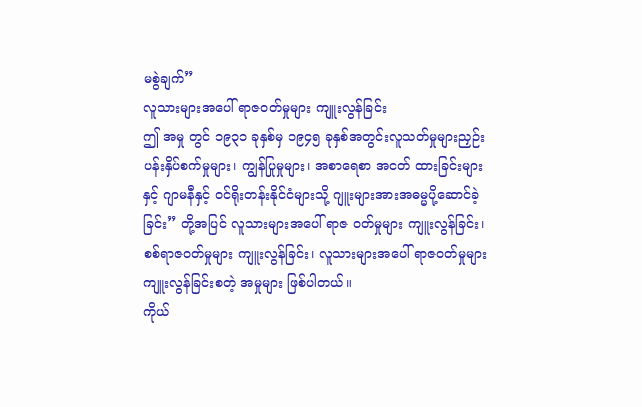မစွဲချက်”
လူသားများအပေါ် ရာဇဝတ်မှုများ ကျူးလွန်ခြင်း
ဤ အမှု တွင် ၁၉၃၁ ခုနှစ်မှ ၁၉၄၅ ခုနှစ်အတွင်းလူသတ်မှုများညှဉ်းပန်းနှိပ်စက်မှုများ၊ ကျွန်ပြုမှုများ၊ အစာရေစာ အငတ် ထားခြင်းများနှင့် ဂျာမနီနှင့် ဝင်ရိုးတန်းနိုင်ငံများသို့ ဂျူးများအားအဓမ္မပို့ဆောင်ခဲ့ခြင်း” တို့အပြင် လူသားများအပေါ် ရာဇ ဝတ်မှုများ ကျူးလွန်ခြင်း၊ စစ်ရာဇဝတ်မှုများ ကျူးလွန်ခြင်း၊ လူသားများအပေါ် ရာဇဝတ်မှုများ ကျူးလွန်ခြင်းစတဲ့ အမှုများ ဖြစ်ပါတယ်။
ကိုယ်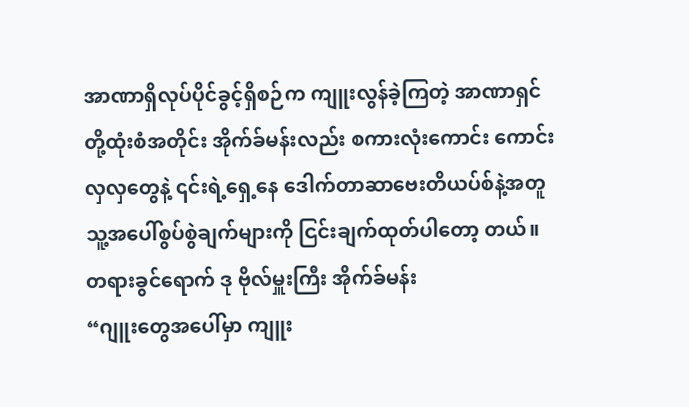အာဏာရှိလုပ်ပိုင်ခွင့်ရှိစဉ်က ကျူးလွန်ခဲ့ကြတဲ့ အာဏာရှင်တို့ထုံးစံအတိုင်း အိုက်ခ်မန်းလည်း စကားလုံးကောင်း ကောင်းလှလှတွေနဲ့ ၎င်းရဲ့ရှေ့နေ ဒေါက်တာဆာဗေးတိယပ်စ်နဲ့အတူ သူ့အပေါ်စွပ်စွဲချက်များကို ငြင်းချက်ထုတ်ပါတော့ တယ်။ တရားခွင်ရောက် ဒု ဗိုလ်မှူးကြီး အိုက်ခ်မန်း
“ဂျူးတွေအပေါ်မှာ ကျူး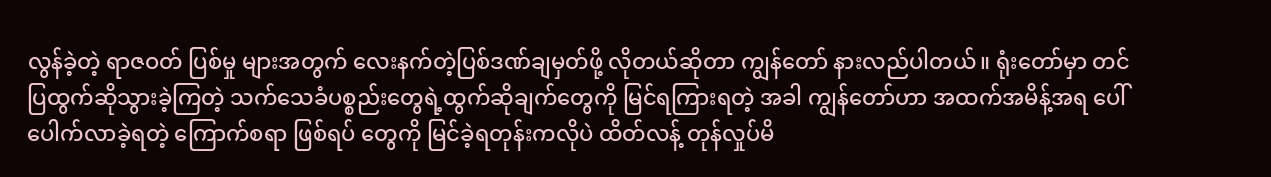လွန်ခဲ့တဲ့ ရာဇဝတ် ပြစ်မှု များအတွက် လေးနက်တဲ့ပြစ်ဒဏ်ချမှတ်ဖို့ လိုတယ်ဆိုတာ ကျွန်တော် နားလည်ပါတယ်။ ရုံးတော်မှာ တင်ပြထွက်ဆိုသွားခဲ့ကြတဲ့ သက်သေခံပစ္စည်းတွေရဲ့ထွက်ဆိုချက်တွေကို မြင်ရကြားရတဲ့ အခါ ကျွန်တော်ဟာ အထက်အမိန့်အရ ပေါ်ပေါက်လာခဲ့ရတဲ့ ကြောက်စရာ ဖြစ်ရပ် တွေကို မြင်ခဲ့ရတုန်းကလိုပဲ ထိတ်လန့် တုန်လှုပ်မိ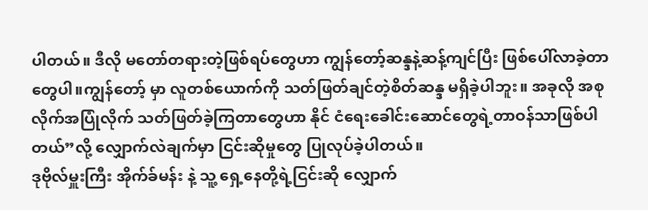ပါတယ်။ ဒီလို မတော်တရားတဲ့ဖြစ်ရပ်တွေဟာ ကျွန်တော့်ဆန္ဒနဲ့ဆန့်ကျင်ပြီး ဖြစ်ပေါ်လာခဲ့တာတွေပါ။ကျွန်တော့် မှာ လူတစ်ယောက်ကို သတ်ဖြတ်ချင်တဲ့စိတ်ဆန္ဒ မရှိခဲ့ပါဘူး။ အခုလို အစုလိုက်အပြုံလိုက် သတ်ဖြတ်ခဲ့ကြတာတွေဟာ နိုင် ငံရေးခေါင်းဆောင်တွေရဲ့တာဝန်သာဖြစ်ပါတယ်”လို့ လျှောက်လဲချက်မှာ ငြင်းဆိုမှုတွေ ပြုလုပ်ခဲ့ပါတယ်။
ဒုဗိုလ်မှူးကြီး အိုက်ခ်မန်း နဲ့ သူ့ ရှေ့နေတို့ရဲ့ငြင်းဆို လျှောက်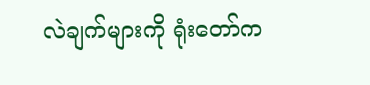လဲချက်များကို ရုံးတော်က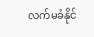လက်မခံနိုင်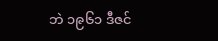ဘဲ ၁၉၆၁ ဒီဇင်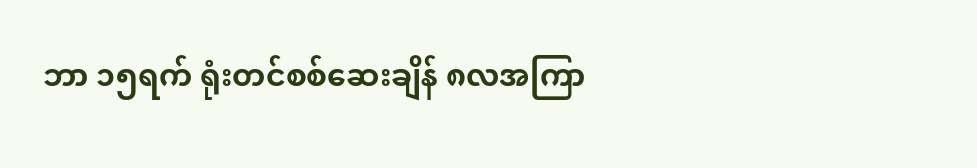ဘာ ၁၅ရက် ရုံးတင်စစ်ဆေးချိန် ၈လအကြာ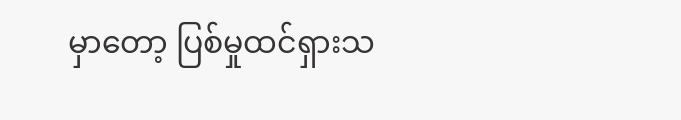မှာတော့ ပြစ်မှုထင်ရှားသ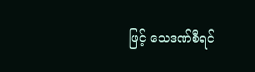ဖြင့် သေဒဏ်စီရင်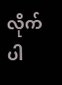လိုက်ပါ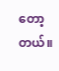တော့တယ်။